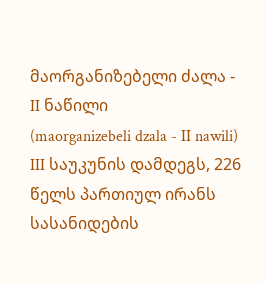მაორგანიზებელი ძალა - II ნაწილი
(maorganizebeli dzala - II nawili)
III საუკუნის დამდეგს, 226 წელს პართიულ ირანს სასანიდების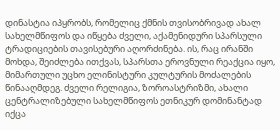დინასტია იპყრობს, რომელიც ქმნის თვისობრივად ახალ სახელმწიფოს და იწყება ძველი, აქამენიდური სპარსული ტრადიციების თავისებური აღორძინება. ის, რაც ირანში მოხდა, შეიძლება ითქვას, სპარსთა ეროვნული რეაქცია იყო, მიმართული უცხო ელინისტური კულტურის მოძალების წინააღმდეგ. ძველი რელიგია, ზოროასტრიზმი, ახალი ცენტრალიზებული სახელმწიფოს ეთნიკურ დომინანტად იქცა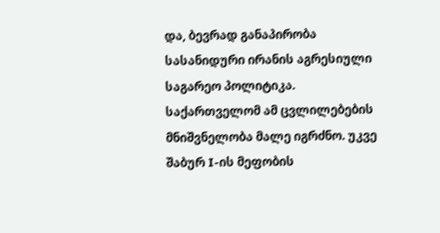და, ბევრად განაპირობა სასანიდური ირანის აგრესიული საგარეო პოლიტიკა.
საქართველომ ამ ცვლილებების მნიშვნელობა მალე იგრძნო. უკვე შაბურ I-ის მეფობის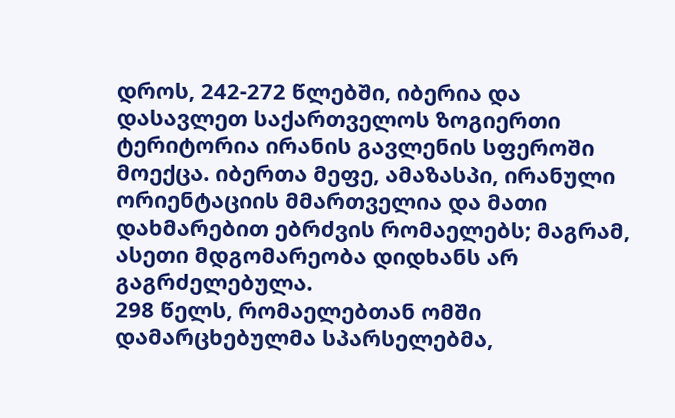დროს, 242-272 წლებში, იბერია და დასავლეთ საქართველოს ზოგიერთი ტერიტორია ირანის გავლენის სფეროში მოექცა. იბერთა მეფე, ამაზასპი, ირანული ორიენტაციის მმართველია და მათი დახმარებით ებრძვის რომაელებს; მაგრამ, ასეთი მდგომარეობა დიდხანს არ გაგრძელებულა.
298 წელს, რომაელებთან ომში დამარცხებულმა სპარსელებმა,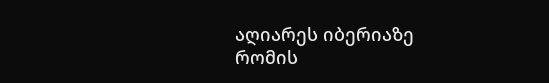აღიარეს იბერიაზე რომის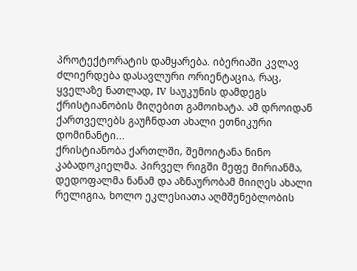პროტექტორატის დამყარება. იბერიაში კვლავ ძლიერდება დასავლური ორიენტაცია, რაც, ყველაზე ნათლად, IV საუკუნის დამდეგს ქრისტიანობის მიღებით გამოიხატა. ამ დროიდან ქართველებს გაუჩნდათ ახალი ეთნიკური დომინანტი...
ქრისტიანობა ქართლში, შემოიტანა ნინო კაბადოკიელმა. პირველ რიგში მეფე მირიანმა, დედოფალმა ნანამ და აზნაურობამ მიიღეს ახალი რელიგია, ხოლო ეკლესიათა აღმშენებლობის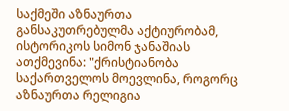საქმეში აზნაურთა განსაკუთრებულმა აქტიურობამ, ისტორიკოს სიმონ ჯანაშიას ათქმევინა: "ქრისტიანობა საქართველოს მოევლინა, როგორც აზნაურთა რელიგია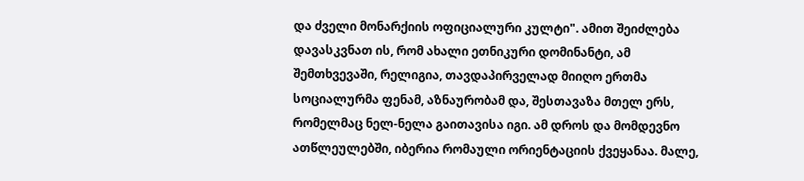და ძველი მონარქიის ოფიციალური კულტი". ამით შეიძლება დავასკვნათ ის, რომ ახალი ეთნიკური დომინანტი, ამ შემთხვევაში, რელიგია, თავდაპირველად მიიღო ერთმა სოციალურმა ფენამ, აზნაურობამ და, შესთავაზა მთელ ერს, რომელმაც ნელ-ნელა გაითავისა იგი. ამ დროს და მომდევნო ათწლეულებში, იბერია რომაული ორიენტაციის ქვეყანაა. მალე,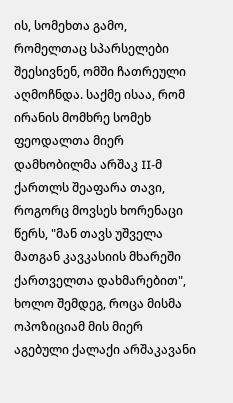ის, სომეხთა გამო, რომელთაც სპარსელები შეესივნენ, ომში ჩათრეული აღმოჩნდა. საქმე ისაა, რომ ირანის მომხრე სომეხ ფეოდალთა მიერ დამხობილმა არშაკ II-მ ქართლს შეაფარა თავი, როგორც მოვსეს ხორენაცი წერს, "მან თავს უშველა მათგან კავკასიის მხარეში ქართველთა დახმარებით", ხოლო შემდეგ, როცა მისმა ოპოზიციამ მის მიერ აგებული ქალაქი არშაკავანი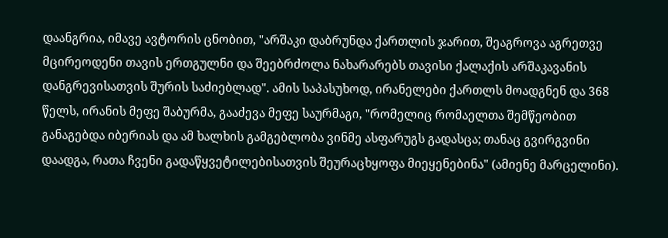დაანგრია, იმავე ავტორის ცნობით, "არშაკი დაბრუნდა ქართლის ჯარით, შეაგროვა აგრეთვე მცირეოდენი თავის ერთგულნი და შეებრძოლა ნახარარებს თავისი ქალაქის არშაკავანის დანგრევისათვის შურის საძიებლად". ამის საპასუხოდ, ირანელები ქართლს მოადგნენ და 368 წელს, ირანის მეფე შაბურმა, გააძევა მეფე საურმაგი, "რომელიც რომაელთა შემწეობით განაგებდა იბერიას და ამ ხალხის გამგებლობა ვინმე ასფარუგს გადასცა; თანაც გვირგვინი დაადგა, რათა ჩვენი გადაწყვეტილებისათვის შეურაცხყოფა მიეყენებინა" (ამიენე მარცელინი).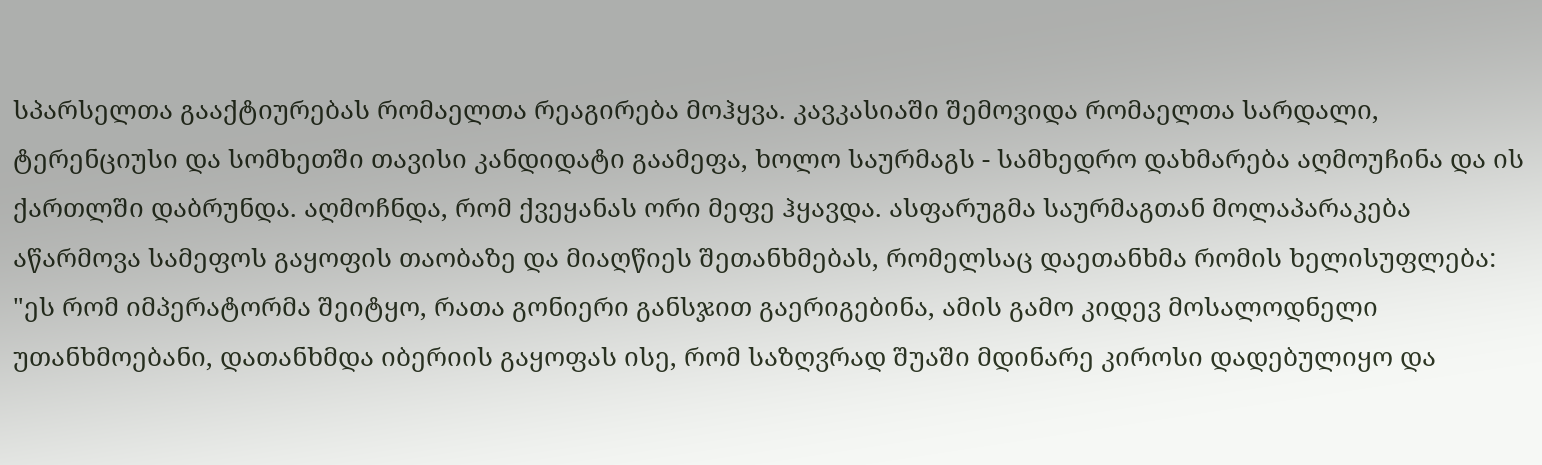სპარსელთა გააქტიურებას რომაელთა რეაგირება მოჰყვა. კავკასიაში შემოვიდა რომაელთა სარდალი, ტერენციუსი და სომხეთში თავისი კანდიდატი გაამეფა, ხოლო საურმაგს - სამხედრო დახმარება აღმოუჩინა და ის ქართლში დაბრუნდა. აღმოჩნდა, რომ ქვეყანას ორი მეფე ჰყავდა. ასფარუგმა საურმაგთან მოლაპარაკება აწარმოვა სამეფოს გაყოფის თაობაზე და მიაღწიეს შეთანხმებას, რომელსაც დაეთანხმა რომის ხელისუფლება: "ეს რომ იმპერატორმა შეიტყო, რათა გონიერი განსჯით გაერიგებინა, ამის გამო კიდევ მოსალოდნელი უთანხმოებანი, დათანხმდა იბერიის გაყოფას ისე, რომ საზღვრად შუაში მდინარე კიროსი დადებულიყო და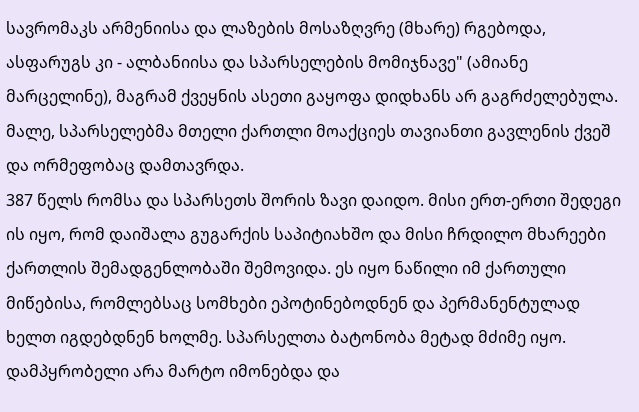სავრომაკს არმენიისა და ლაზების მოსაზღვრე (მხარე) რგებოდა, ასფარუგს კი - ალბანიისა და სპარსელების მომიჯნავე" (ამიანე მარცელინე), მაგრამ ქვეყნის ასეთი გაყოფა დიდხანს არ გაგრძელებულა. მალე, სპარსელებმა მთელი ქართლი მოაქციეს თავიანთი გავლენის ქვეშ და ორმეფობაც დამთავრდა.
387 წელს რომსა და სპარსეთს შორის ზავი დაიდო. მისი ერთ-ერთი შედეგი ის იყო, რომ დაიშალა გუგარქის საპიტიახშო და მისი ჩრდილო მხარეები ქართლის შემადგენლობაში შემოვიდა. ეს იყო ნაწილი იმ ქართული მიწებისა, რომლებსაც სომხები ეპოტინებოდნენ და პერმანენტულად ხელთ იგდებდნენ ხოლმე. სპარსელთა ბატონობა მეტად მძიმე იყო. დამპყრობელი არა მარტო იმონებდა და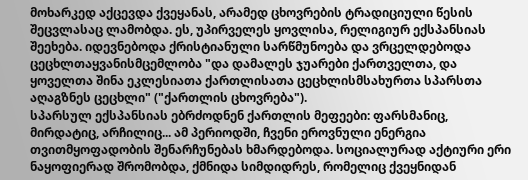მოხარკედ აქცევდა ქვეყანას, არამედ ცხოვრების ტრადიციული წესის შეცვლასაც ლამობდა. ეს, უპირველეს ყოვლისა, რელიგიურ ექსპანსიას შეეხება. იდევნებოდა ქრისტიანული სარწმუნოება და ვრცელდებოდა ცეცხლთაყვანისმცემლობა "და დამალეს ჯუარები ქართველთა, და ყოველთა შინა ეკლესიათა ქართლისათა ცეცხლისმსახურთა სპარსთა აღაგზნეს ცეცხლი" ("ქართლის ცხოვრება").
სპარსულ ექსპანსიას ებრძოდნენ ქართლის მეფეები: ფარსმანიც, მირდატიც, არჩილიც... ამ პერიოდში, ჩვენი ეროვნული ენერგია თვითმყოფადობის შენარჩუნებას ხმარდებოდა. სოციალურად აქტიური ერი ნაყოფიერად შრომობდა, ქმნიდა სიმდიდრეს, რომელიც ქვეყნიდან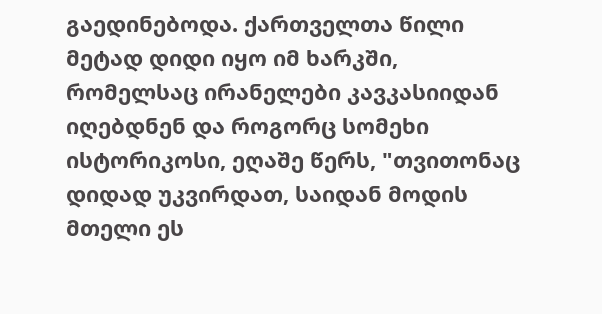გაედინებოდა. ქართველთა წილი მეტად დიდი იყო იმ ხარკში, რომელსაც ირანელები კავკასიიდან იღებდნენ და როგორც სომეხი ისტორიკოსი, ეღაშე წერს, "თვითონაც დიდად უკვირდათ, საიდან მოდის მთელი ეს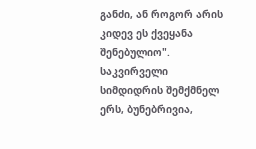განძი, ან როგორ არის კიდევ ეს ქვეყანა შენებულიო".
საკვირველი სიმდიდრის შემქმნელ ერს, ბუნებრივია,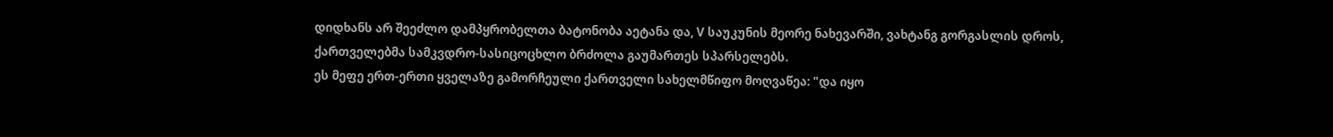დიდხანს არ შეეძლო დამპყრობელთა ბატონობა აეტანა და, V საუკუნის მეორე ნახევარში, ვახტანგ გორგასლის დროს, ქართველებმა სამკვდრო-სასიცოცხლო ბრძოლა გაუმართეს სპარსელებს.
ეს მეფე ერთ-ერთი ყველაზე გამორჩეული ქართველი სახელმწიფო მოღვაწეა: "და იყო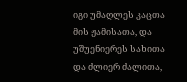იგი უმაღლეს კაცთა მის ჟამისათა, და უშუენიერეს სახითა და ძლიერ ძალითა,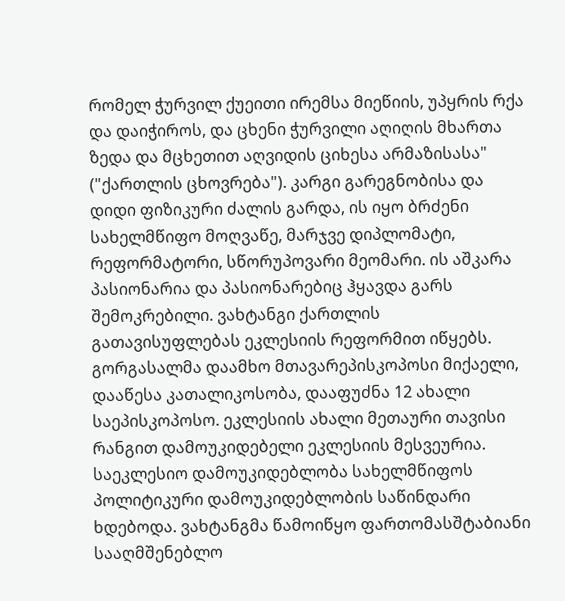რომელ ჭურვილ ქუეითი ირემსა მიეწიის, უპყრის რქა და დაიჭიროს, და ცხენი ჭურვილი აღიღის მხართა ზედა და მცხეთით აღვიდის ციხესა არმაზისასა" ("ქართლის ცხოვრება"). კარგი გარეგნობისა და დიდი ფიზიკური ძალის გარდა, ის იყო ბრძენი სახელმწიფო მოღვაწე, მარჯვე დიპლომატი, რეფორმატორი, სწორუპოვარი მეომარი. ის აშკარა პასიონარია და პასიონარებიც ჰყავდა გარს შემოკრებილი. ვახტანგი ქართლის გათავისუფლებას ეკლესიის რეფორმით იწყებს.
გორგასალმა დაამხო მთავარეპისკოპოსი მიქაელი, დააწესა კათალიკოსობა, დააფუძნა 12 ახალი საეპისკოპოსო. ეკლესიის ახალი მეთაური თავისი რანგით დამოუკიდებელი ეკლესიის მესვეურია. საეკლესიო დამოუკიდებლობა სახელმწიფოს პოლიტიკური დამოუკიდებლობის საწინდარი ხდებოდა. ვახტანგმა წამოიწყო ფართომასშტაბიანი სააღმშენებლო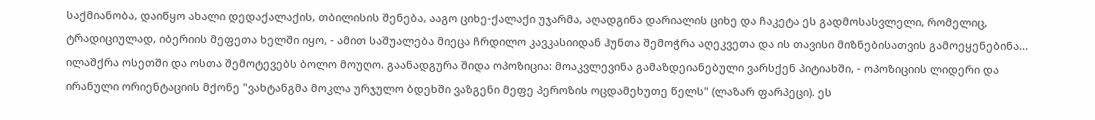საქმიანობა, დაიწყო ახალი დედაქალაქის, თბილისის შენება, ააგო ციხე-ქალაქი უჯარმა, აღადგინა დარიალის ციხე და ჩაკეტა ეს გადმოსასვლელი, რომელიც, ტრადიციულად, იბერიის მეფეთა ხელში იყო, - ამით საშუალება მიეცა ჩრდილო კავკასიიდან ჰუნთა შემოჭრა აღეკვეთა და ის თავისი მიზნებისათვის გამოეყენებინა... ილაშქრა ოსეთში და ოსთა შემოტევებს ბოლო მოუღო. გაანადგურა შიდა ოპოზიცია: მოაკვლევინა გამაზდეიანებული ვარსქენ პიტიახში, - ოპოზიციის ლიდერი და ირანული ორიენტაციის მქონე "ვახტანგმა მოკლა ურჯულო ბდეხში ვაზგენი მეფე პეროზის ოცდამეხუთე წელს" (ლაზარ ფარპეცი). ეს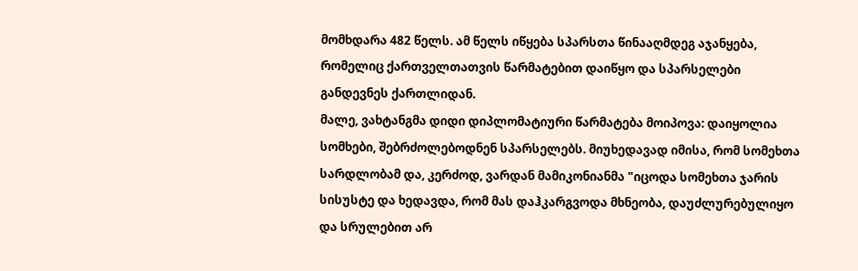მომხდარა 482 წელს. ამ წელს იწყება სპარსთა წინააღმდეგ აჯანყება, რომელიც ქართველთათვის წარმატებით დაიწყო და სპარსელები განდევნეს ქართლიდან.
მალე, ვახტანგმა დიდი დიპლომატიური წარმატება მოიპოვა: დაიყოლია სომხები, შებრძოლებოდნენ სპარსელებს. მიუხედავად იმისა, რომ სომეხთა სარდლობამ და, კერძოდ, ვარდან მამიკონიანმა "იცოდა სომეხთა ჯარის სისუსტე და ხედავდა, რომ მას დაჰკარგვოდა მხნეობა, დაუძლურებულიყო და სრულებით არ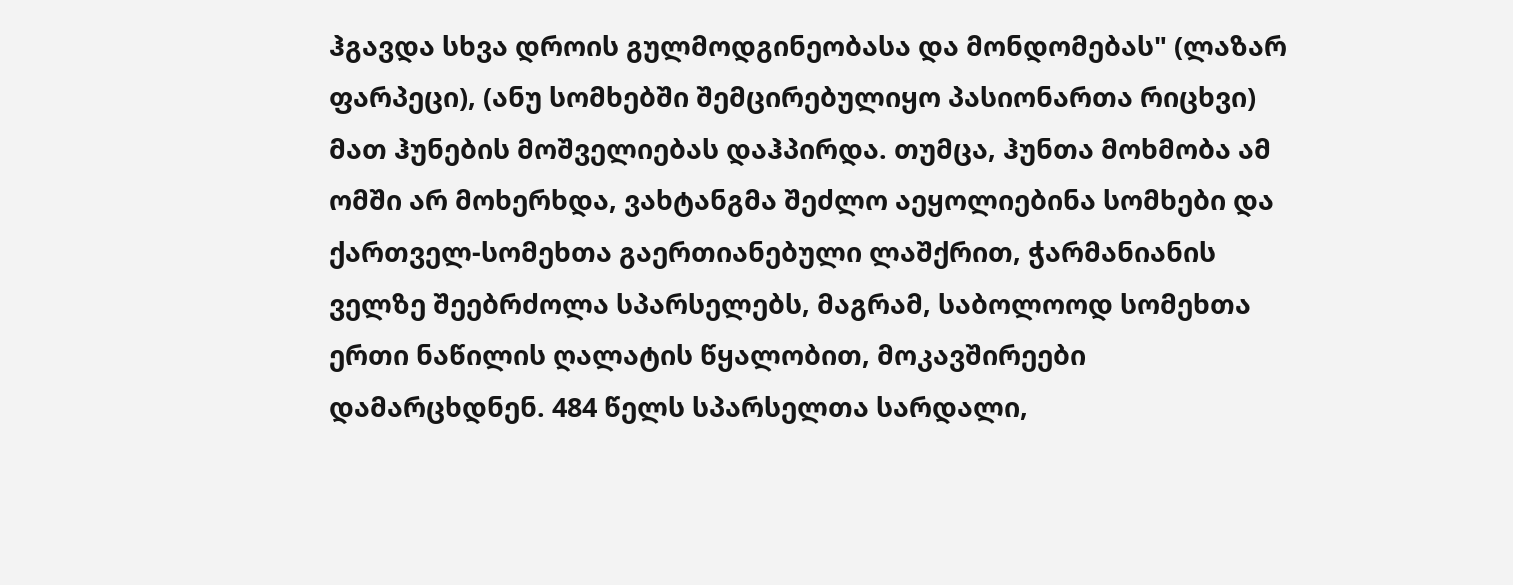ჰგავდა სხვა დროის გულმოდგინეობასა და მონდომებას" (ლაზარ ფარპეცი), (ანუ სომხებში შემცირებულიყო პასიონართა რიცხვი) მათ ჰუნების მოშველიებას დაჰპირდა. თუმცა, ჰუნთა მოხმობა ამ ომში არ მოხერხდა, ვახტანგმა შეძლო აეყოლიებინა სომხები და ქართველ-სომეხთა გაერთიანებული ლაშქრით, ჭარმანიანის ველზე შეებრძოლა სპარსელებს, მაგრამ, საბოლოოდ სომეხთა ერთი ნაწილის ღალატის წყალობით, მოკავშირეები დამარცხდნენ. 484 წელს სპარსელთა სარდალი,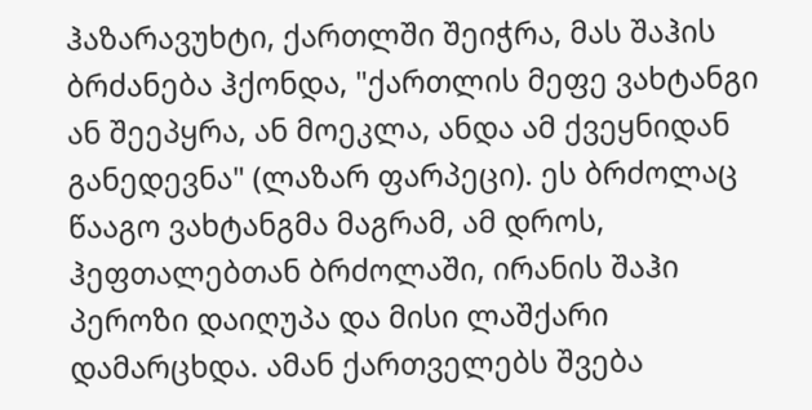ჰაზარავუხტი, ქართლში შეიჭრა, მას შაჰის ბრძანება ჰქონდა, "ქართლის მეფე ვახტანგი ან შეეპყრა, ან მოეკლა, ანდა ამ ქვეყნიდან განედევნა" (ლაზარ ფარპეცი). ეს ბრძოლაც წააგო ვახტანგმა მაგრამ, ამ დროს, ჰეფთალებთან ბრძოლაში, ირანის შაჰი პეროზი დაიღუპა და მისი ლაშქარი დამარცხდა. ამან ქართველებს შვება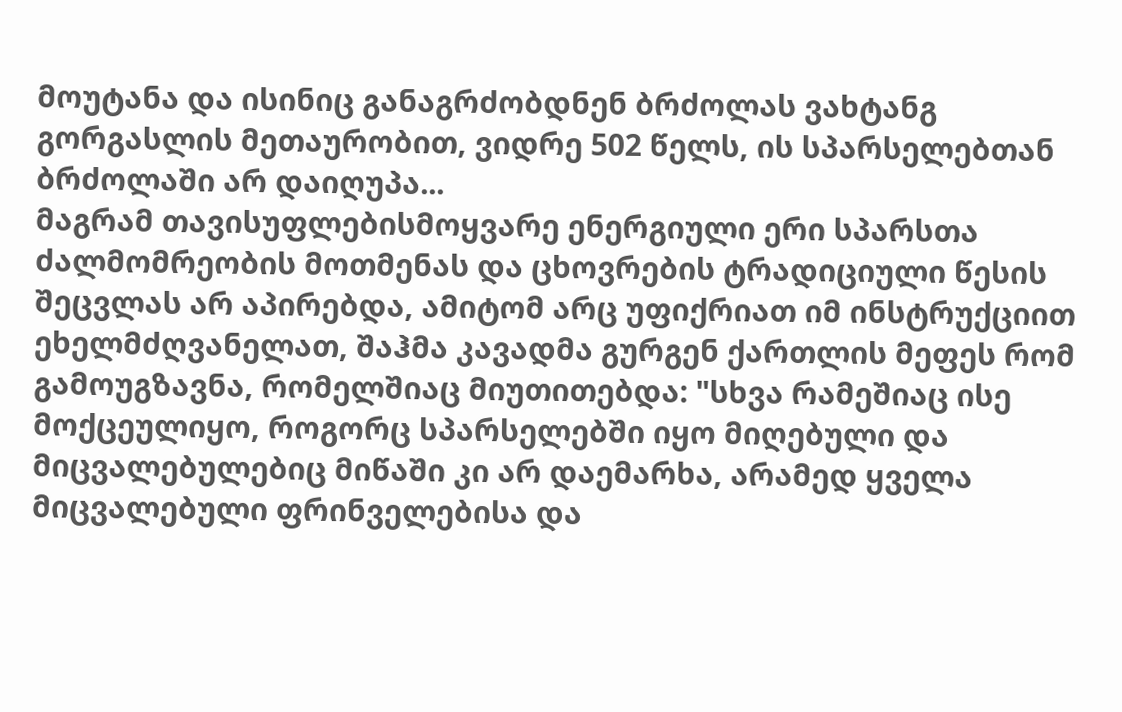მოუტანა და ისინიც განაგრძობდნენ ბრძოლას ვახტანგ გორგასლის მეთაურობით, ვიდრე 502 წელს, ის სპარსელებთან ბრძოლაში არ დაიღუპა...
მაგრამ თავისუფლებისმოყვარე ენერგიული ერი სპარსთა ძალმომრეობის მოთმენას და ცხოვრების ტრადიციული წესის შეცვლას არ აპირებდა, ამიტომ არც უფიქრიათ იმ ინსტრუქციით ეხელმძღვანელათ, შაჰმა კავადმა გურგენ ქართლის მეფეს რომ გამოუგზავნა, რომელშიაც მიუთითებდა: "სხვა რამეშიაც ისე მოქცეულიყო, როგორც სპარსელებში იყო მიღებული და მიცვალებულებიც მიწაში კი არ დაემარხა, არამედ ყველა მიცვალებული ფრინველებისა და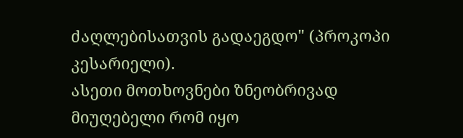ძაღლებისათვის გადაეგდო" (პროკოპი კესარიელი).
ასეთი მოთხოვნები ზნეობრივად მიუღებელი რომ იყო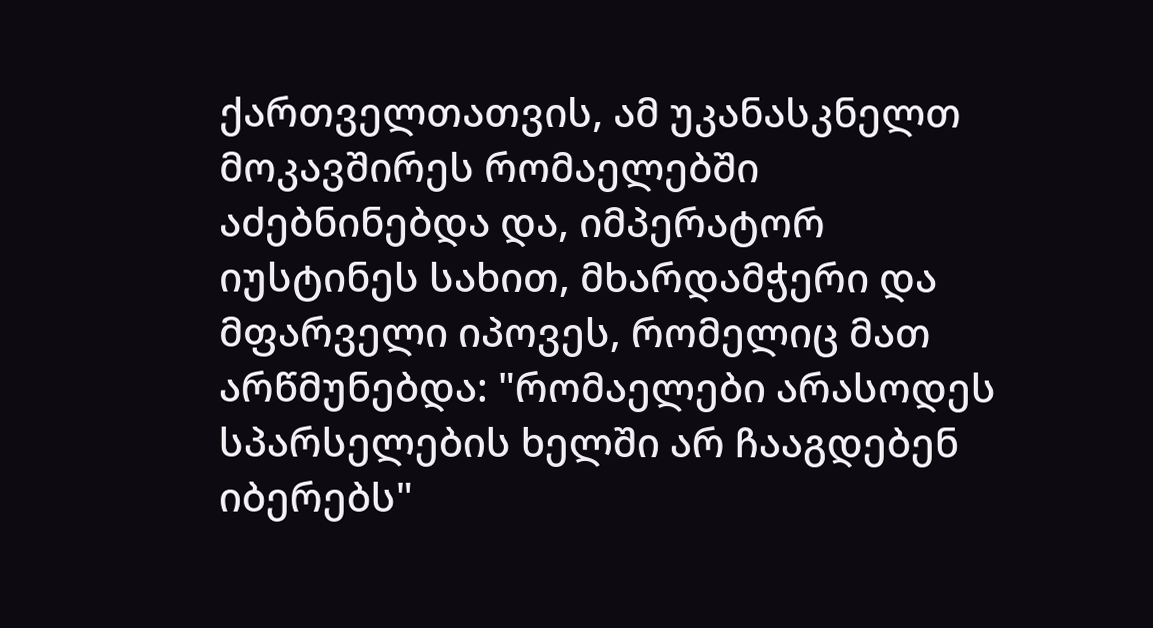ქართველთათვის, ამ უკანასკნელთ მოკავშირეს რომაელებში აძებნინებდა და, იმპერატორ იუსტინეს სახით, მხარდამჭერი და მფარველი იპოვეს, რომელიც მათ არწმუნებდა: "რომაელები არასოდეს სპარსელების ხელში არ ჩააგდებენ იბერებს"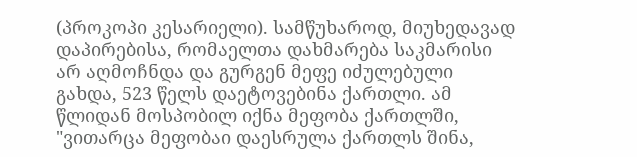(პროკოპი კესარიელი). სამწუხაროდ, მიუხედავად დაპირებისა, რომაელთა დახმარება საკმარისი არ აღმოჩნდა და გურგენ მეფე იძულებული გახდა, 523 წელს დაეტოვებინა ქართლი. ამ წლიდან მოსპობილ იქნა მეფობა ქართლში, "ვითარცა მეფობაი დაესრულა ქართლს შინა,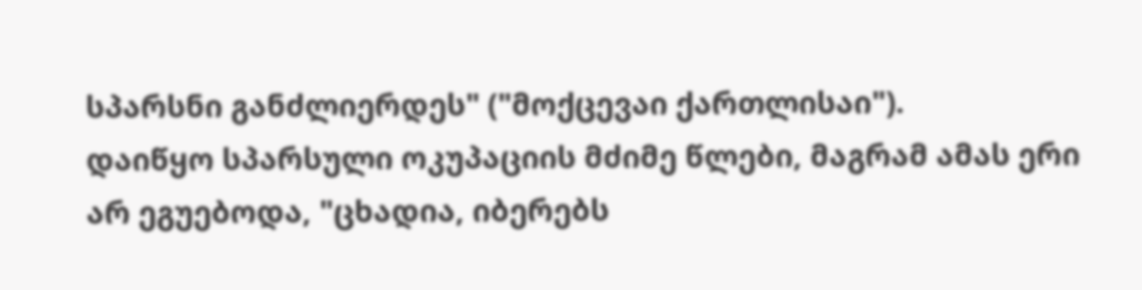სპარსნი განძლიერდეს" ("მოქცევაი ქართლისაი").
დაიწყო სპარსული ოკუპაციის მძიმე წლები, მაგრამ ამას ერი არ ეგუებოდა, "ცხადია, იბერებს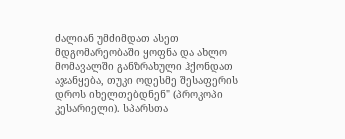ძალიან უმძიმდათ ასეთ მდგომარეობაში ყოფნა და ახლო მომავალში განზრახული ჰქონდათ აჯანყება, თუკი ოდესმე შესაფერის დროს იხელთებდნენ" (პროკოპი კესარიელი). სპარსთა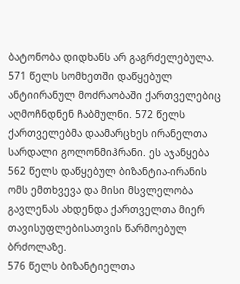ბატონობა დიდხანს არ გაგრძელებულა. 571 წელს სომხეთში დაწყებულ ანტიირანულ მოძრაობაში ქართველებიც აღმოჩნდნენ ჩაბმულნი. 572 წელს ქართველებმა დაამარცხეს ირანელთა სარდალი გოლონმიჰრანი. ეს აჯანყება 562 წელს დაწყებულ ბიზანტია-ირანის ომს ემთხვევა და მისი მსვლელობა გავლენას ახდენდა ქართველთა მიერ თავისუფლებისათვის წარმოებულ ბრძოლაზე.
576 წელს ბიზანტიელთა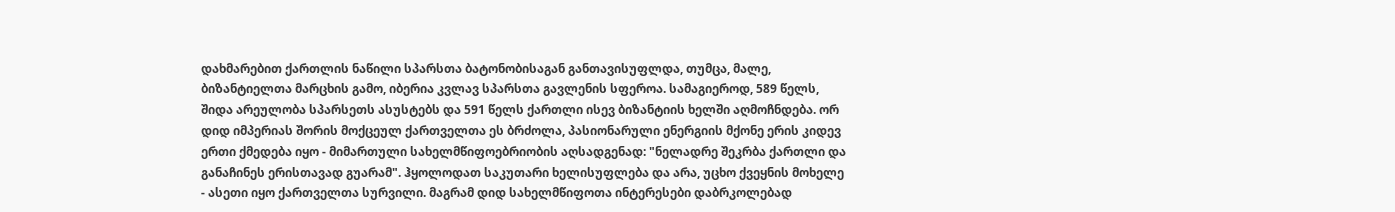დახმარებით ქართლის ნაწილი სპარსთა ბატონობისაგან განთავისუფლდა, თუმცა, მალე, ბიზანტიელთა მარცხის გამო, იბერია კვლავ სპარსთა გავლენის სფეროა. სამაგიეროდ, 589 წელს, შიდა არეულობა სპარსეთს ასუსტებს და 591 წელს ქართლი ისევ ბიზანტიის ხელში აღმოჩნდება. ორ დიდ იმპერიას შორის მოქცეულ ქართველთა ეს ბრძოლა, პასიონარული ენერგიის მქონე ერის კიდევ ერთი ქმედება იყო - მიმართული სახელმწიფოებრიობის აღსადგენად: "ნელადრე შეკრბა ქართლი და განაჩინეს ერისთავად გუარამ". ჰყოლოდათ საკუთარი ხელისუფლება და არა, უცხო ქვეყნის მოხელე - ასეთი იყო ქართველთა სურვილი. მაგრამ დიდ სახელმწიფოთა ინტერესები დაბრკოლებად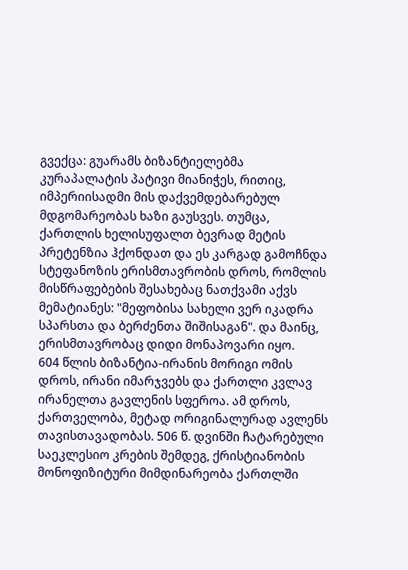გვექცა: გუარამს ბიზანტიელებმა კურაპალატის პატივი მიანიჭეს, რითიც, იმპერიისადმი მის დაქვემდებარებულ მდგომარეობას ხაზი გაუსვეს. თუმცა, ქართლის ხელისუფალთ ბევრად მეტის პრეტენზია ჰქონდათ და ეს კარგად გამოჩნდა სტეფანოზის ერისმთავრობის დროს, რომლის მისწრაფებების შესახებაც ნათქვამი აქვს მემატიანეს: "მეფობისა სახელი ვერ იკადრა სპარსთა და ბერძენთა შიშისაგან". და მაინც, ერისმთავრობაც დიდი მონაპოვარი იყო.
604 წლის ბიზანტია-ირანის მორიგი ომის დროს, ირანი იმარჯვებს და ქართლი კვლავ ირანელთა გავლენის სფეროა. ამ დროს, ქართველობა, მეტად ორიგინალურად ავლენს თავისთავადობას. 506 წ. დვინში ჩატარებული საეკლესიო კრების შემდეგ, ქრისტიანობის მონოფიზიტური მიმდინარეობა ქართლში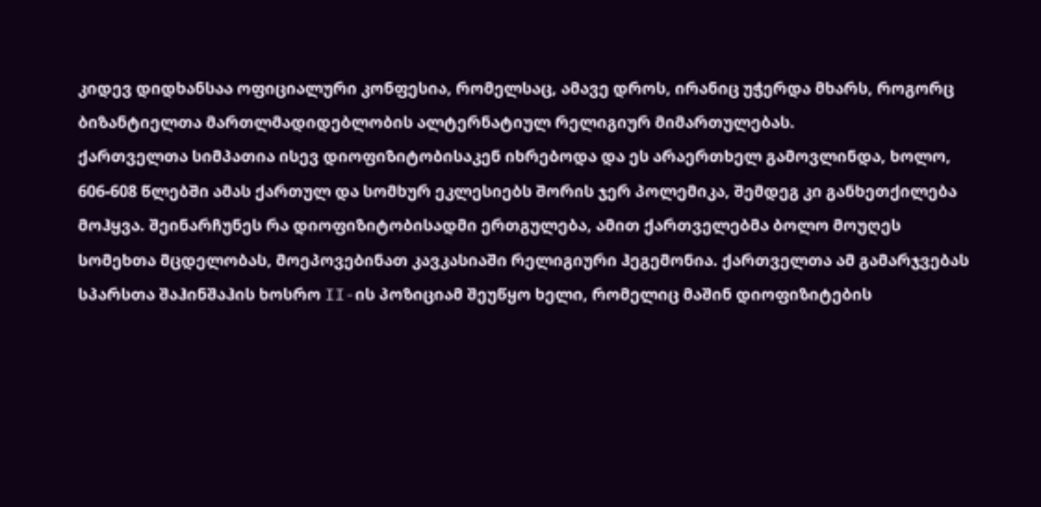კიდევ დიდხანსაა ოფიციალური კონფესია, რომელსაც, ამავე დროს, ირანიც უჭერდა მხარს, როგორც ბიზანტიელთა მართლმადიდებლობის ალტერნატიულ რელიგიურ მიმართულებას.
ქართველთა სიმპათია ისევ დიოფიზიტობისაკენ იხრებოდა და ეს არაერთხელ გამოვლინდა, ხოლო, 606-608 წლებში ამას ქართულ და სომხურ ეკლესიებს შორის ჯერ პოლემიკა, შემდეგ კი განხეთქილება მოჰყვა. შეინარჩუნეს რა დიოფიზიტობისადმი ერთგულება, ამით ქართველებმა ბოლო მოუღეს სომეხთა მცდელობას, მოეპოვებინათ კავკასიაში რელიგიური ჰეგემონია. ქართველთა ამ გამარჯვებას სპარსთა შაჰინშაჰის ხოსრო II-ის პოზიციამ შეუწყო ხელი, რომელიც მაშინ დიოფიზიტების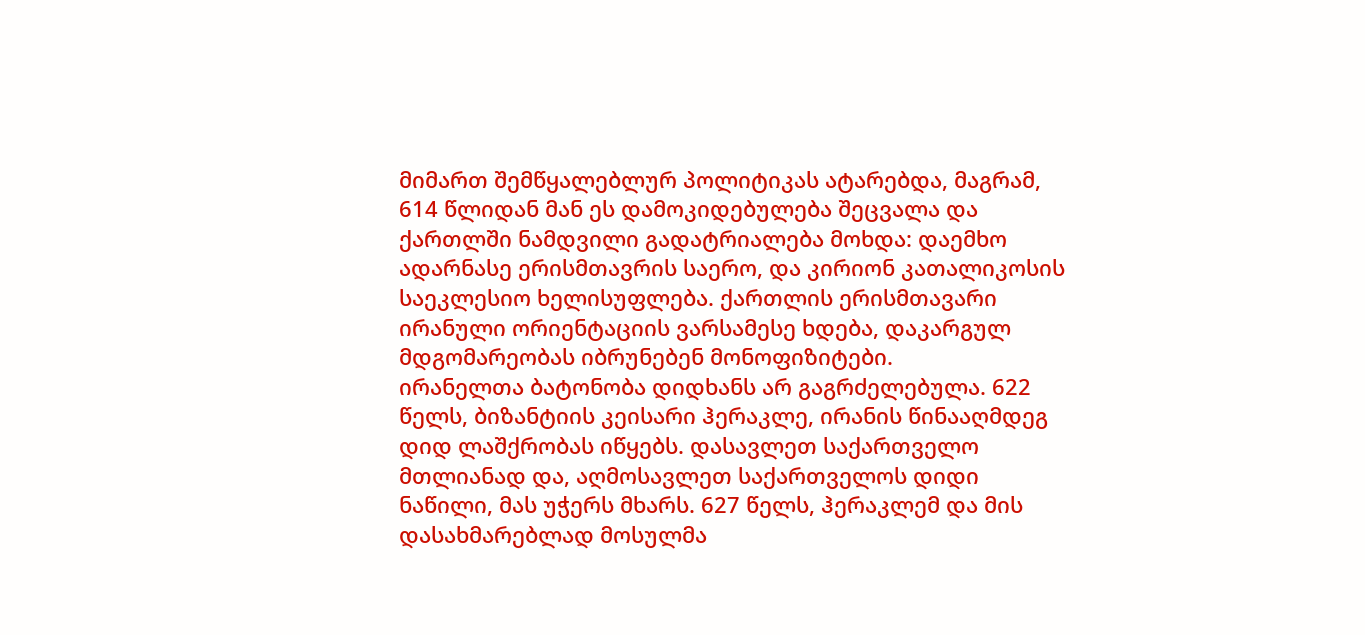მიმართ შემწყალებლურ პოლიტიკას ატარებდა, მაგრამ, 614 წლიდან მან ეს დამოკიდებულება შეცვალა და ქართლში ნამდვილი გადატრიალება მოხდა: დაემხო ადარნასე ერისმთავრის საერო, და კირიონ კათალიკოსის საეკლესიო ხელისუფლება. ქართლის ერისმთავარი ირანული ორიენტაციის ვარსამესე ხდება, დაკარგულ მდგომარეობას იბრუნებენ მონოფიზიტები.
ირანელთა ბატონობა დიდხანს არ გაგრძელებულა. 622 წელს, ბიზანტიის კეისარი ჰერაკლე, ირანის წინააღმდეგ დიდ ლაშქრობას იწყებს. დასავლეთ საქართველო მთლიანად და, აღმოსავლეთ საქართველოს დიდი ნაწილი, მას უჭერს მხარს. 627 წელს, ჰერაკლემ და მის დასახმარებლად მოსულმა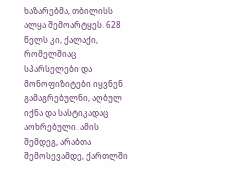ხაზარებმა, თბილისს ალყა შემოარტყეს. 628 წელს კი, ქალაქი, რომელშიაც სპარსელები და მონოფიზიტები იყვნენ გამაგრებულნი, აღბულ იქნა და სასტიკადაც აოხრებული. ამის შემდეგ, არაბთა შემოსევამდე, ქართლში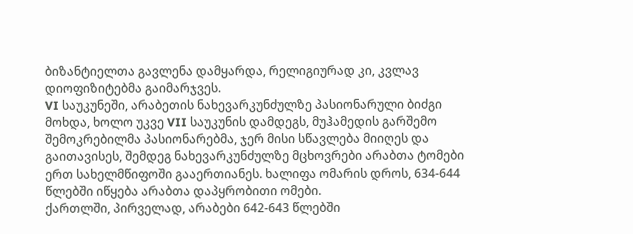ბიზანტიელთა გავლენა დამყარდა, რელიგიურად კი, კვლავ დიოფიზიტებმა გაიმარჯვეს.
VI საუკუნეში, არაბეთის ნახევარკუნძულზე პასიონარული ბიძგი მოხდა, ხოლო უკვე VII საუკუნის დამდეგს, მუჰამედის გარშემო შემოკრებილმა პასიონარებმა, ჯერ მისი სწავლება მიიღეს და გაითავისეს, შემდეგ ნახევარკუნძულზე მცხოვრები არაბთა ტომები ერთ სახელმწიფოში გააერთიანეს. ხალიფა ომარის დროს, 634-644 წლებში იწყება არაბთა დაპყრობითი ომები.
ქართლში, პირველად, არაბები 642-643 წლებში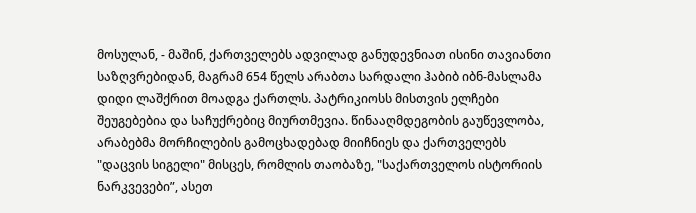მოსულან, - მაშინ, ქართველებს ადვილად განუდევნიათ ისინი თავიანთი საზღვრებიდან, მაგრამ 654 წელს არაბთა სარდალი ჰაბიბ იბნ-მასლამა დიდი ლაშქრით მოადგა ქართლს. პატრიკიოსს მისთვის ელჩები შეუგებებია და საჩუქრებიც მიურთმევია. წინააღმდეგობის გაუწევლობა, არაბებმა მორჩილების გამოცხადებად მიიჩნიეს და ქართველებს "დაცვის სიგელი" მისცეს, რომლის თაობაზე, "საქართველოს ისტორიის ნარკვევები”, ასეთ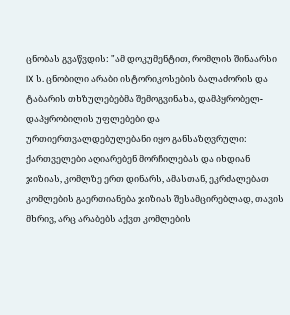ცნობას გვაწვდის: "ამ დოკუმენტით, რომლის შინაარსი IX ს. ცნობილი არაბი ისტორიკოსების ბალაძორის და ტაბარის თხზულებებმა შემოგვინახა, დამპყრობელ-დაპყრობილის უფლებები და ურთიერთვალდებულებანი იყო განსაზღვრული:
ქართველები აღიარებენ მორჩილებას და იხდიან ჯიზიას, კომლზე ერთ დინარს, ამასთან, ეკრძალებათ კომლების გაერთიანება ჯიზიას შესამცირებლად, თავის მხრივ, არც არაბებს აქვთ კომლების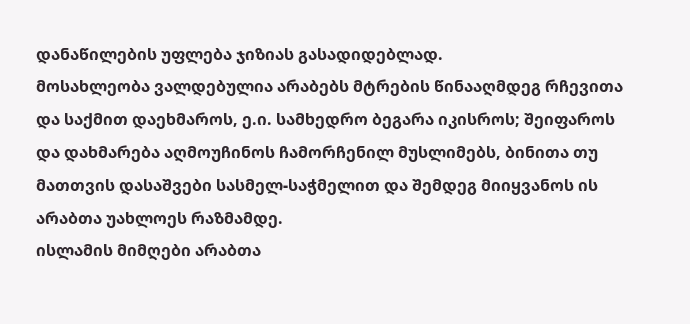დანაწილების უფლება ჯიზიას გასადიდებლად.
მოსახლეობა ვალდებულია არაბებს მტრების წინააღმდეგ რჩევითა და საქმით დაეხმაროს, ე.ი. სამხედრო ბეგარა იკისროს; შეიფაროს და დახმარება აღმოუჩინოს ჩამორჩენილ მუსლიმებს, ბინითა თუ მათთვის დასაშვები სასმელ-საჭმელით და შემდეგ მიიყვანოს ის არაბთა უახლოეს რაზმამდე.
ისლამის მიმღები არაბთა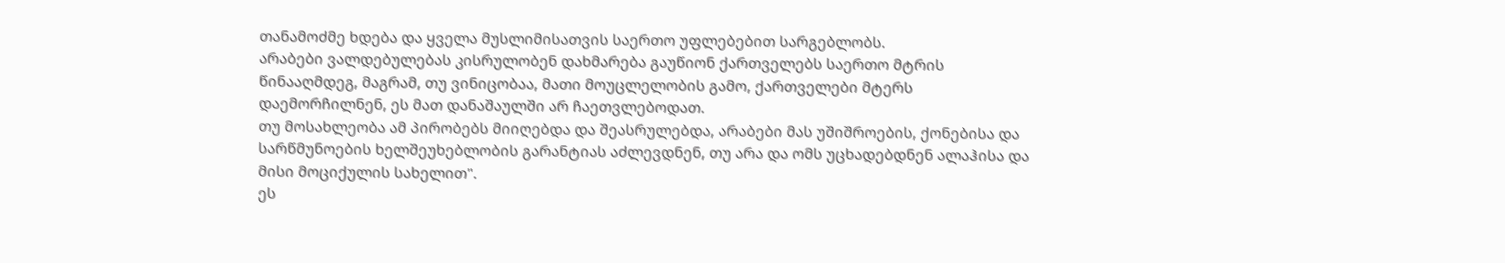თანამოძმე ხდება და ყველა მუსლიმისათვის საერთო უფლებებით სარგებლობს.
არაბები ვალდებულებას კისრულობენ დახმარება გაუწიონ ქართველებს საერთო მტრის წინააღმდეგ, მაგრამ, თუ ვინიცობაა, მათი მოუცლელობის გამო, ქართველები მტერს დაემორჩილნენ, ეს მათ დანაშაულში არ ჩაეთვლებოდათ.
თუ მოსახლეობა ამ პირობებს მიიღებდა და შეასრულებდა, არაბები მას უშიშროების, ქონებისა და სარწმუნოების ხელშეუხებლობის გარანტიას აძლევდნენ, თუ არა და ომს უცხადებდნენ ალაჰისა და მისი მოციქულის სახელით".
ეს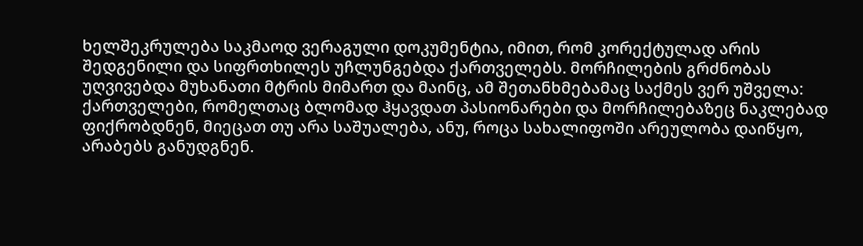ხელშეკრულება საკმაოდ ვერაგული დოკუმენტია, იმით, რომ კორექტულად არის შედგენილი და სიფრთხილეს უჩლუნგებდა ქართველებს. მორჩილების გრძნობას უღვივებდა მუხანათი მტრის მიმართ და მაინც, ამ შეთანხმებამაც საქმეს ვერ უშველა: ქართველები, რომელთაც ბლომად ჰყავდათ პასიონარები და მორჩილებაზეც ნაკლებად ფიქრობდნენ, მიეცათ თუ არა საშუალება, ანუ, როცა სახალიფოში არეულობა დაიწყო, არაბებს განუდგნენ.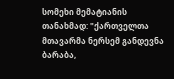სომეხი მემატიანის თანახმად: "ქართველთა მთავარმა ნერსემ განდევნა ბარაბა,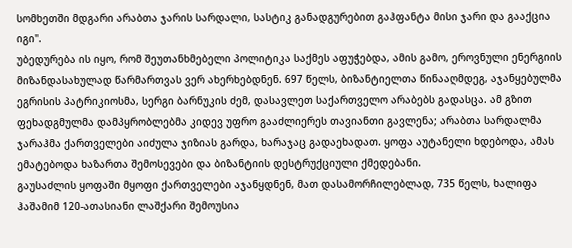სომხეთში მდგარი არაბთა ჯარის სარდალი, სასტიკ განადგურებით გაჰფანტა მისი ჯარი და გააქცია იგი".
უბედურება ის იყო, რომ შეუთანხმებელი პოლიტიკა საქმეს აფუჭებდა, ამის გამო, ეროვნული ენერგიის მიზანდასახულად წარმართვას ვერ ახერხებდნენ. 697 წელს, ბიზანტიელთა წინააღმდეგ, აჯანყებულმა ეგრისის პატრიკიოსმა, სერგი ბარნუკის ძემ, დასავლეთ საქართველო არაბებს გადასცა. ამ გზით ფეხადგმულმა დამპყრობლებმა კიდევ უფრო გააძლიერეს თავიანთი გავლენა; არაბთა სარდალმა ჯარაჰმა ქართველები აიძულა ჯიზიას გარდა, ხარაჯაც გადაეხადათ. ყოფა აუტანელი ხდებოდა, ამას ემატებოდა ხაზართა შემოსევები და ბიზანტიის დესტრუქციული ქმედებანი.
გაუსაძლის ყოფაში მყოფი ქართველები აჯანყდნენ, მათ დასამორჩილებლად, 735 წელს, ხალიფა ჰაშამიმ 120-ათასიანი ლაშქარი შემოუსია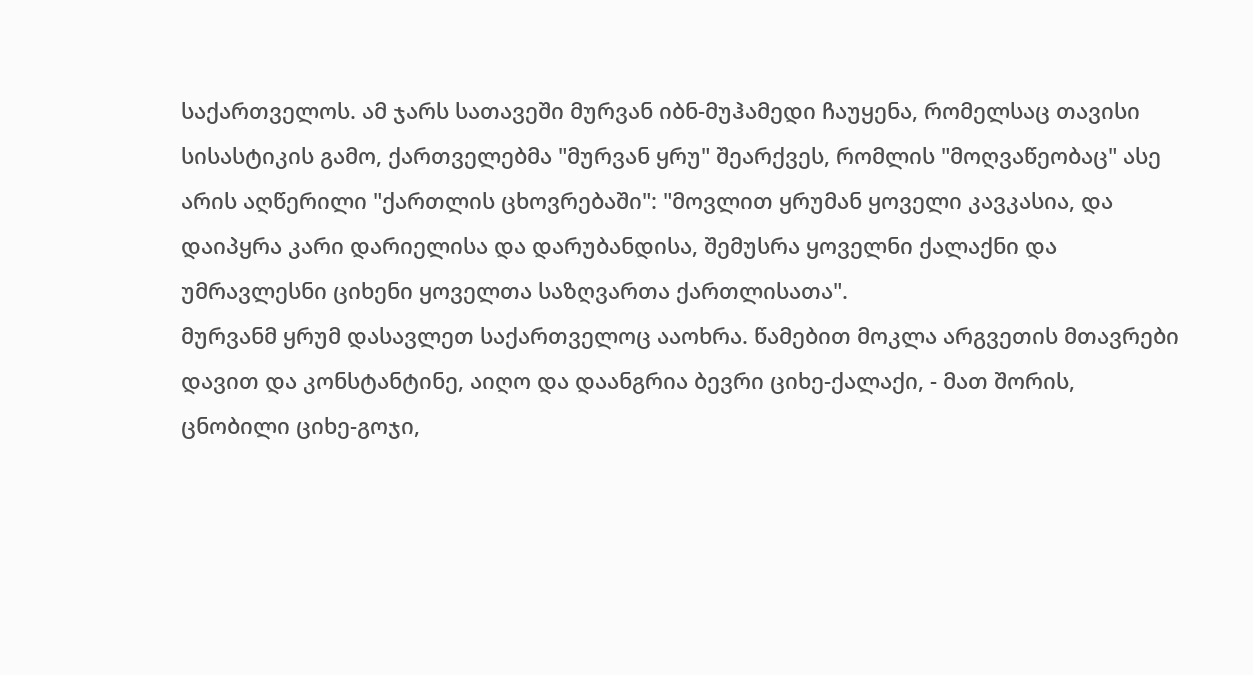საქართველოს. ამ ჯარს სათავეში მურვან იბნ-მუჰამედი ჩაუყენა, რომელსაც თავისი სისასტიკის გამო, ქართველებმა "მურვან ყრუ" შეარქვეს, რომლის "მოღვაწეობაც" ასე არის აღწერილი "ქართლის ცხოვრებაში": "მოვლით ყრუმან ყოველი კავკასია, და დაიპყრა კარი დარიელისა და დარუბანდისა, შემუსრა ყოველნი ქალაქნი და უმრავლესნი ციხენი ყოველთა საზღვართა ქართლისათა".
მურვანმ ყრუმ დასავლეთ საქართველოც ააოხრა. წამებით მოკლა არგვეთის მთავრები დავით და კონსტანტინე, აიღო და დაანგრია ბევრი ციხე-ქალაქი, - მათ შორის, ცნობილი ციხე-გოჯი,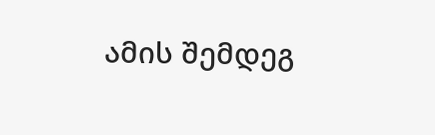ამის შემდეგ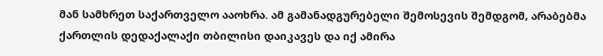მან სამხრეთ საქართველო ააოხრა. ამ გამანადგურებელი შემოსევის შემდგომ, არაბებმა ქართლის დედაქალაქი თბილისი დაიკავეს და იქ ამირა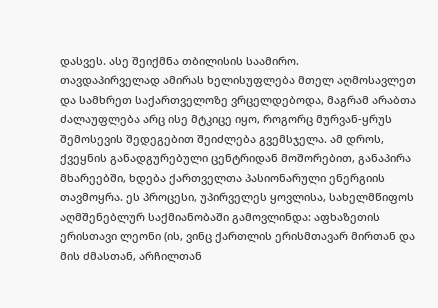დასვეს. ასე შეიქმნა თბილისის საამირო.
თავდაპირველად ამირას ხელისუფლება მთელ აღმოსავლეთ და სამხრეთ საქართველოზე ვრცელდებოდა, მაგრამ არაბთა ძალაუფლება არც ისე მტკიცე იყო, როგორც მურვან-ყრუს შემოსევის შედეგებით შეიძლება გვემსჯელა. ამ დროს, ქვეყნის განადგურებული ცენტრიდან მოშორებით, განაპირა მხარეებში, ხდება ქართველთა პასიონარული ენერგიის თავმოყრა. ეს პროცესი, უპირველეს ყოვლისა, სახელმწიფოს აღმშენებლურ საქმიანობაში გამოვლინდა: აფხაზეთის ერისთავი ლეონი (ის, ვინც ქართლის ერისმთავარ მირთან და მის ძმასთან, არჩილთან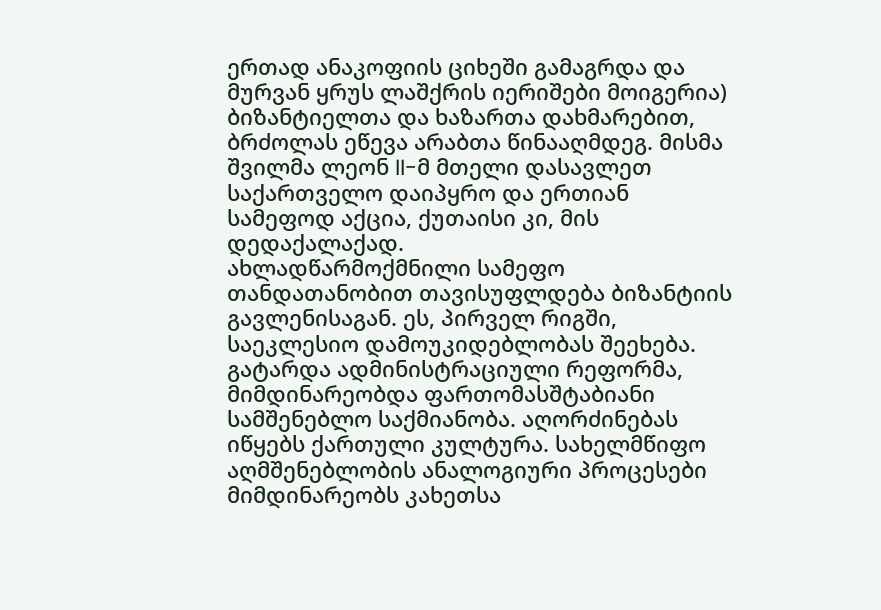ერთად ანაკოფიის ციხეში გამაგრდა და მურვან ყრუს ლაშქრის იერიშები მოიგერია) ბიზანტიელთა და ხაზართა დახმარებით, ბრძოლას ეწევა არაბთა წინააღმდეგ. მისმა შვილმა ლეონ II-მ მთელი დასავლეთ საქართველო დაიპყრო და ერთიან სამეფოდ აქცია, ქუთაისი კი, მის დედაქალაქად.
ახლადწარმოქმნილი სამეფო თანდათანობით თავისუფლდება ბიზანტიის გავლენისაგან. ეს, პირველ რიგში, საეკლესიო დამოუკიდებლობას შეეხება. გატარდა ადმინისტრაციული რეფორმა, მიმდინარეობდა ფართომასშტაბიანი სამშენებლო საქმიანობა. აღორძინებას იწყებს ქართული კულტურა. სახელმწიფო აღმშენებლობის ანალოგიური პროცესები მიმდინარეობს კახეთსა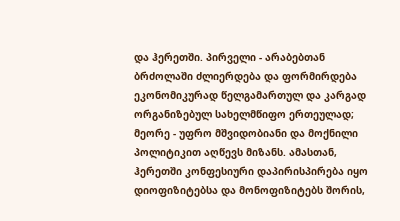და ჰერეთში. პირველი - არაბებთან ბრძოლაში ძლიერდება და ფორმირდება ეკონომიკურად წელგამართულ და კარგად ორგანიზებულ სახელმწიფო ერთეულად; მეორე - უფრო მშვიდობიანი და მოქნილი პოლიტიკით აღწევს მიზანს. ამასთან, ჰერეთში კონფესიური დაპირისპირება იყო დიოფიზიტებსა და მონოფიზიტებს შორის,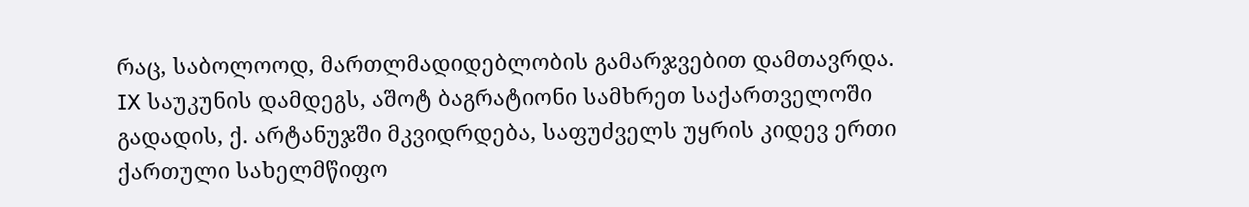რაც, საბოლოოდ, მართლმადიდებლობის გამარჯვებით დამთავრდა.
IX საუკუნის დამდეგს, აშოტ ბაგრატიონი სამხრეთ საქართველოში გადადის, ქ. არტანუჯში მკვიდრდება, საფუძველს უყრის კიდევ ერთი ქართული სახელმწიფო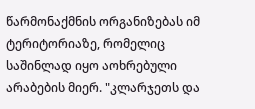წარმონაქმნის ორგანიზებას იმ ტერიტორიაზე, რომელიც საშინლად იყო აოხრებული არაბების მიერ. "კლარჯეთს და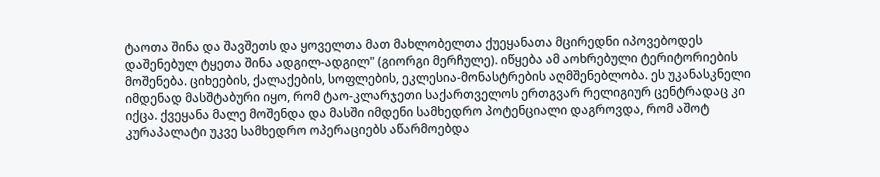ტაოთა შინა და შავშეთს და ყოველთა მათ მახლობელთა ქუეყანათა მცირედნი იპოვებოდეს დაშენებულ ტყეთა შინა ადგილ-ადგილ" (გიორგი მერჩულე). იწყება ამ აოხრებული ტერიტორიების მოშენება. ციხეების, ქალაქების, სოფლების, ეკლესია-მონასტრების აღმშენებლობა. ეს უკანასკნელი იმდენად მასშტაბური იყო, რომ ტაო-კლარჯეთი საქართველოს ერთგვარ რელიგიურ ცენტრადაც კი იქცა. ქვეყანა მალე მოშენდა და მასში იმდენი სამხედრო პოტენციალი დაგროვდა, რომ აშოტ კურაპალატი უკვე სამხედრო ოპერაციებს აწარმოებდა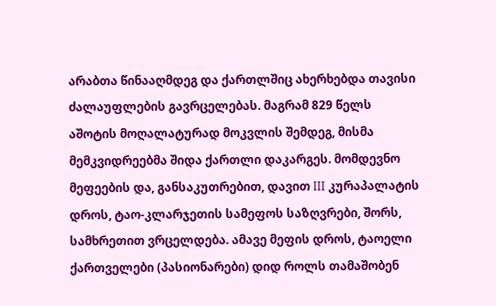არაბთა წინააღმდეგ და ქართლშიც ახერხებდა თავისი ძალაუფლების გავრცელებას. მაგრამ 829 წელს აშოტის მოღალატურად მოკვლის შემდეგ, მისმა მემკვიდრეებმა შიდა ქართლი დაკარგეს. მომდევნო მეფეების და, განსაკუთრებით, დავით III კურაპალატის დროს, ტაო-კლარჯეთის სამეფოს საზღვრები, შორს, სამხრეთით ვრცელდება. ამავე მეფის დროს, ტაოელი ქართველები (პასიონარები) დიდ როლს თამაშობენ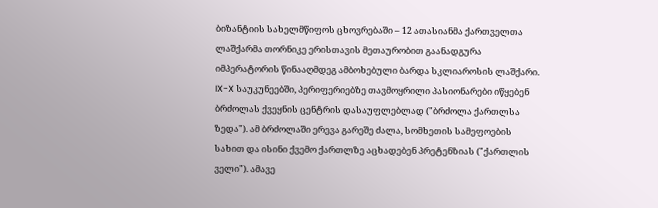ბიზანტიის სახელმწიფოს ცხოვრებაში – 12 ათასიანმა ქართველთა ლაშქარმა თორნიკე ერისთავის მეთაურობით გაანადგურა იმპერატორის წინააღმდეგ ამბოხებული ბარდა სკლიაროსის ლაშქარი.
IX-X საუკუნეებში, პერიფერიებზე თავმოყრილი პასიონარები იწყებენ ბრძოლას ქვეყნის ცენტრის დასაუფლებლად ("ბრძოლა ქართლსა ზედა"). ამ ბრძოლაში ერევა გარეშე ძალა, სომხეთის სამეფოების სახით და ისინი ქვემო ქართლზე აცხადებენ პრეტენზიას ("ქართლის ველი"). ამავე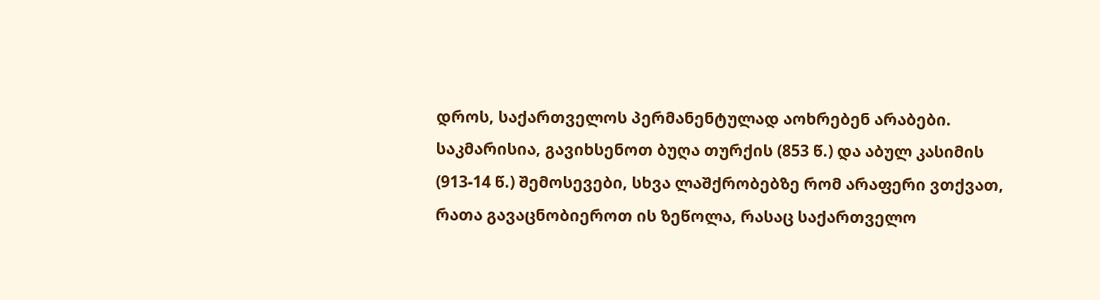დროს, საქართველოს პერმანენტულად აოხრებენ არაბები. საკმარისია, გავიხსენოთ ბუღა თურქის (853 წ.) და აბულ კასიმის (913-14 წ.) შემოსევები, სხვა ლაშქრობებზე რომ არაფერი ვთქვათ, რათა გავაცნობიეროთ ის ზეწოლა, რასაც საქართველო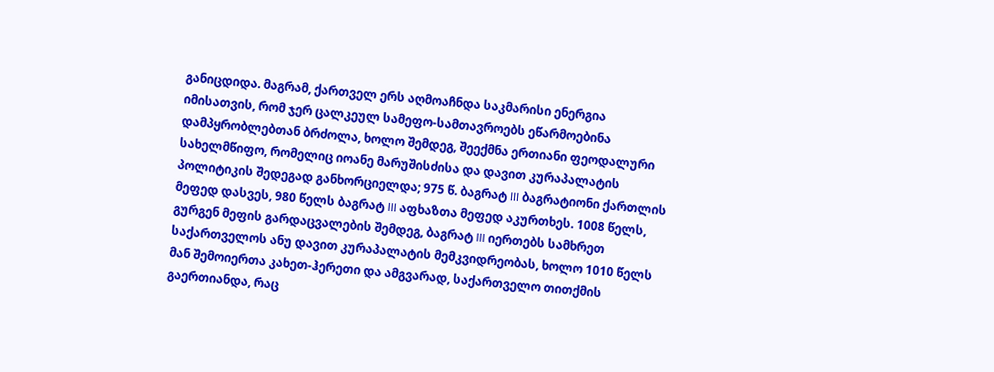განიცდიდა. მაგრამ, ქართველ ერს აღმოაჩნდა საკმარისი ენერგია იმისათვის, რომ ჯერ ცალკეულ სამეფო-სამთავროებს ეწარმოებინა დამპყრობლებთან ბრძოლა, ხოლო შემდეგ, შეექმნა ერთიანი ფეოდალური სახელმწიფო, რომელიც იოანე მარუშისძისა და დავით კურაპალატის პოლიტიკის შედეგად განხორციელდა; 975 წ. ბაგრატ III ბაგრატიონი ქართლის მეფედ დასვეს, 980 წელს ბაგრატ III აფხაზთა მეფედ აკურთხეს. 1008 წელს, გურგენ მეფის გარდაცვალების შემდეგ, ბაგრატ III იერთებს სამხრეთ საქართველოს ანუ დავით კურაპალატის მემკვიდრეობას, ხოლო 1010 წელს მან შემოიერთა კახეთ-ჰერეთი და ამგვარად, საქართველო თითქმის გაერთიანდა, რაც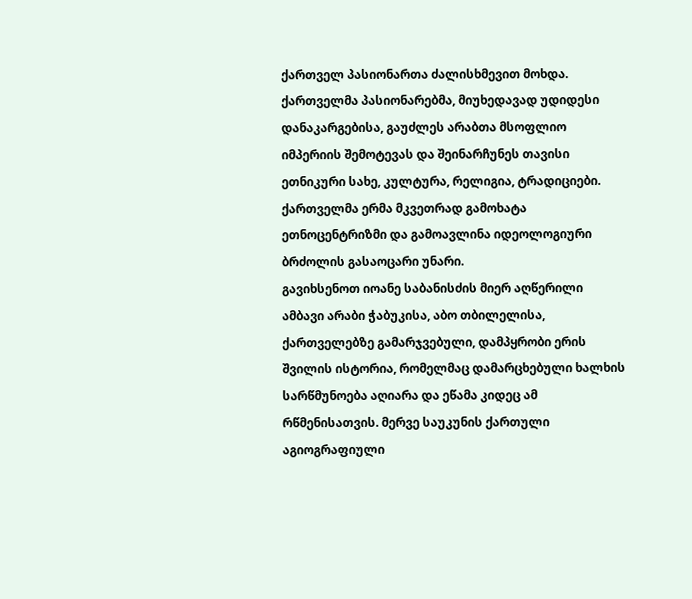ქართველ პასიონართა ძალისხმევით მოხდა. ქართველმა პასიონარებმა, მიუხედავად უდიდესი დანაკარგებისა, გაუძლეს არაბთა მსოფლიო იმპერიის შემოტევას და შეინარჩუნეს თავისი ეთნიკური სახე, კულტურა, რელიგია, ტრადიციები. ქართველმა ერმა მკვეთრად გამოხატა ეთნოცენტრიზმი და გამოავლინა იდეოლოგიური ბრძოლის გასაოცარი უნარი.
გავიხსენოთ იოანე საბანისძის მიერ აღწერილი ამბავი არაბი ჭაბუკისა, აბო თბილელისა, ქართველებზე გამარჯვებული, დამპყრობი ერის შვილის ისტორია, რომელმაც დამარცხებული ხალხის სარწმუნოება აღიარა და ეწამა კიდეც ამ რწმენისათვის. მერვე საუკუნის ქართული აგიოგრაფიული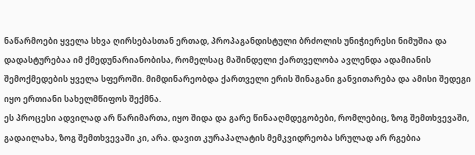ნაწარმოები ყველა სხვა ღირსებასთან ერთად, პროპაგანდისტული ბრძოლის უნიჭიერესი ნიმუშია და დადასტურებაა იმ ქმედუნარიანობისა, რომელსაც მაშინდელი ქართველობა ავლენდა ადამიანის შემოქმედების ყველა სფეროში. მიმდინარეობდა ქართველი ერის შინაგანი განვითარება და ამისი შედეგი იყო ერთიანი სახელმწიფოს შექმნა.
ეს პროცესი ადვილად არ წარიმართა, იყო შიდა და გარე წინააღმდეგობები, რომლებიც, ზოგ შემთხვევაში, გადაილახა, ზოგ შემთხვევაში კი, არა. დავით კურაპალატის მემკვიდრეობა სრულად არ რგებია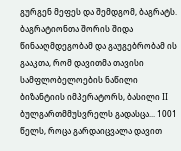გურგენ მეფეს და შემდგომ, ბაგრატს. ბაგრატიონთა შორის შიდა წინააღმდეგობამ და გაუგებრობამ ის გააკთა, რომ დავითმა თავისი სამფლობელოების ნაწილი ბიზანტიის იმპერატორს, ბასილი II ბულგართმმუსვრელს გადასცა... 1001 წელს, როცა გარდაიცვალა დავით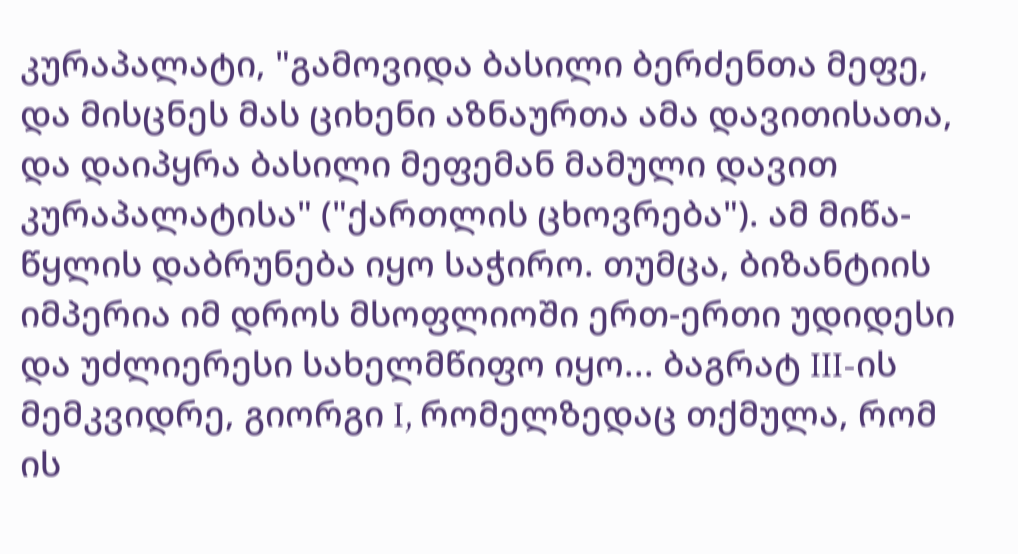კურაპალატი, "გამოვიდა ბასილი ბერძენთა მეფე, და მისცნეს მას ციხენი აზნაურთა ამა დავითისათა, და დაიპყრა ბასილი მეფემან მამული დავით კურაპალატისა" ("ქართლის ცხოვრება"). ამ მიწა-წყლის დაბრუნება იყო საჭირო. თუმცა, ბიზანტიის იმპერია იმ დროს მსოფლიოში ერთ-ერთი უდიდესი და უძლიერესი სახელმწიფო იყო... ბაგრატ III-ის მემკვიდრე, გიორგი I, რომელზედაც თქმულა, რომ ის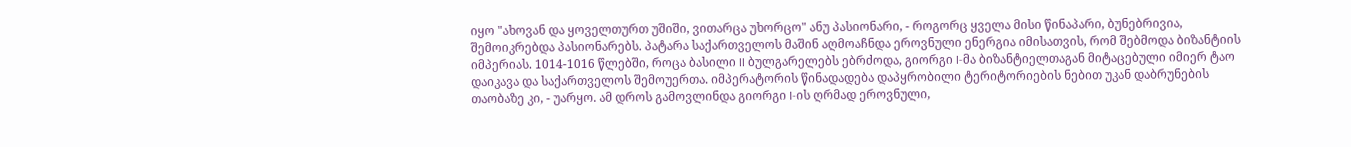იყო "ახოვან და ყოველთურთ უშიში, ვითარცა უხორცო" ანუ პასიონარი, - როგორც ყველა მისი წინაპარი, ბუნებრივია, შემოიკრებდა პასიონარებს. პატარა საქართველოს მაშინ აღმოაჩნდა ეროვნული ენერგია იმისათვის, რომ შებმოდა ბიზანტიის იმპერიას. 1014-1016 წლებში, როცა ბასილი II ბულგარელებს ებრძოდა, გიორგი I-მა ბიზანტიელთაგან მიტაცებული იმიერ ტაო დაიკავა და საქართველოს შემოუერთა. იმპერატორის წინადადება დაპყრობილი ტერიტორიების ნებით უკან დაბრუნების თაობაზე კი, - უარყო. ამ დროს გამოვლინდა გიორგი I-ის ღრმად ეროვნული,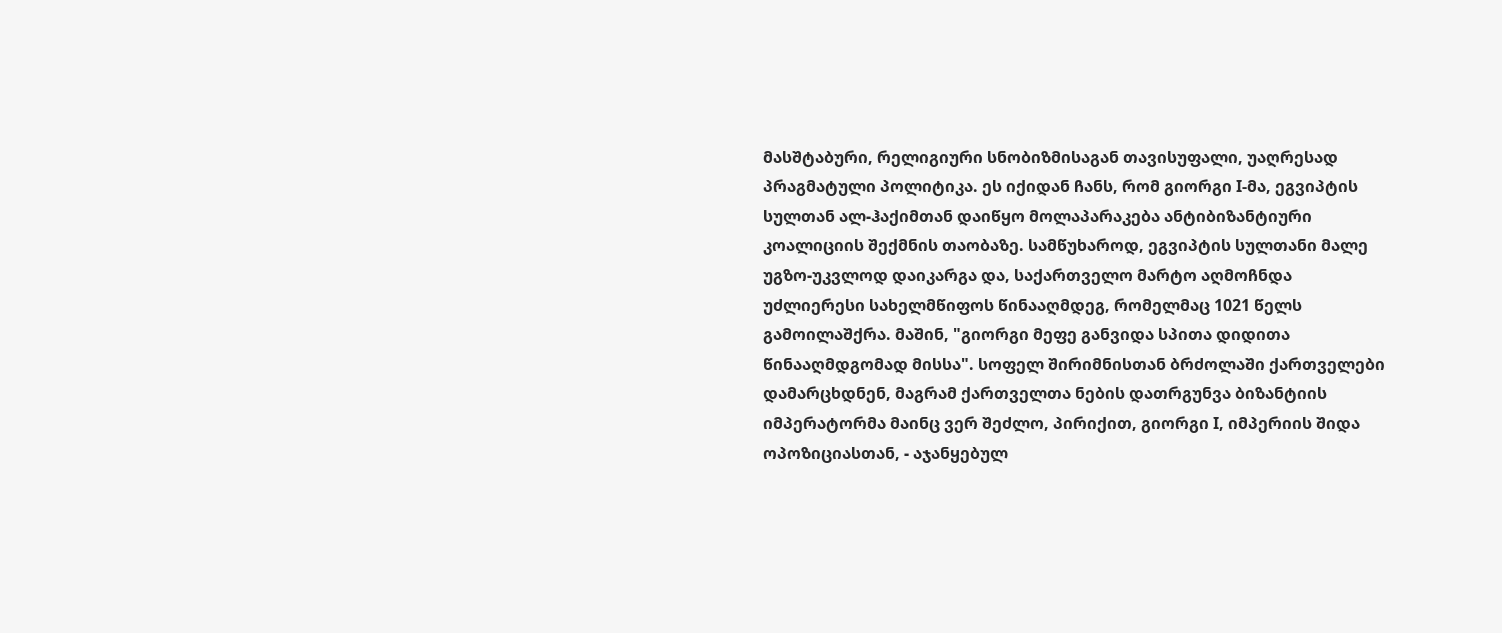მასშტაბური, რელიგიური სნობიზმისაგან თავისუფალი, უაღრესად პრაგმატული პოლიტიკა. ეს იქიდან ჩანს, რომ გიორგი I-მა, ეგვიპტის სულთან ალ-ჰაქიმთან დაიწყო მოლაპარაკება ანტიბიზანტიური კოალიციის შექმნის თაობაზე. სამწუხაროდ, ეგვიპტის სულთანი მალე უგზო-უკვლოდ დაიკარგა და, საქართველო მარტო აღმოჩნდა უძლიერესი სახელმწიფოს წინააღმდეგ, რომელმაც 1021 წელს გამოილაშქრა. მაშინ, "გიორგი მეფე განვიდა სპითა დიდითა წინააღმდგომად მისსა". სოფელ შირიმნისთან ბრძოლაში ქართველები დამარცხდნენ, მაგრამ ქართველთა ნების დათრგუნვა ბიზანტიის იმპერატორმა მაინც ვერ შეძლო, პირიქით, გიორგი I, იმპერიის შიდა ოპოზიციასთან, - აჯანყებულ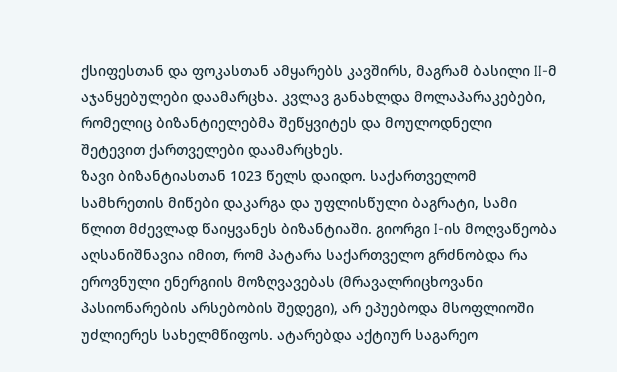ქსიფესთან და ფოკასთან ამყარებს კავშირს, მაგრამ ბასილი II-მ აჯანყებულები დაამარცხა. კვლავ განახლდა მოლაპარაკებები, რომელიც ბიზანტიელებმა შეწყვიტეს და მოულოდნელი შეტევით ქართველები დაამარცხეს.
ზავი ბიზანტიასთან 1023 წელს დაიდო. საქართველომ სამხრეთის მიწები დაკარგა და უფლისწული ბაგრატი, სამი წლით მძევლად წაიყვანეს ბიზანტიაში. გიორგი I-ის მოღვაწეობა აღსანიშნავია იმით, რომ პატარა საქართველო გრძნობდა რა ეროვნული ენერგიის მოზღვავებას (მრავალრიცხოვანი პასიონარების არსებობის შედეგი), არ ეპუებოდა მსოფლიოში უძლიერეს სახელმწიფოს. ატარებდა აქტიურ საგარეო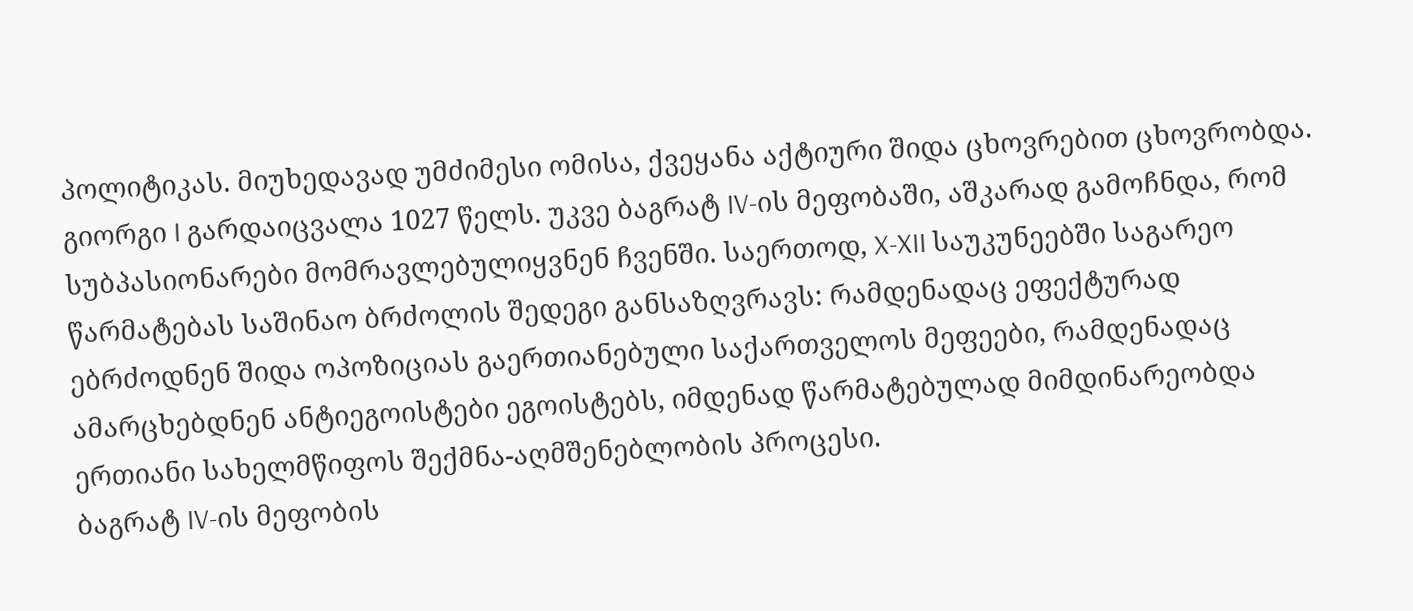პოლიტიკას. მიუხედავად უმძიმესი ომისა, ქვეყანა აქტიური შიდა ცხოვრებით ცხოვრობდა.
გიორგი I გარდაიცვალა 1027 წელს. უკვე ბაგრატ IV-ის მეფობაში, აშკარად გამოჩნდა, რომ სუბპასიონარები მომრავლებულიყვნენ ჩვენში. საერთოდ, X-XII საუკუნეებში საგარეო წარმატებას საშინაო ბრძოლის შედეგი განსაზღვრავს: რამდენადაც ეფექტურად ებრძოდნენ შიდა ოპოზიციას გაერთიანებული საქართველოს მეფეები, რამდენადაც ამარცხებდნენ ანტიეგოისტები ეგოისტებს, იმდენად წარმატებულად მიმდინარეობდა ერთიანი სახელმწიფოს შექმნა-აღმშენებლობის პროცესი.
ბაგრატ IV-ის მეფობის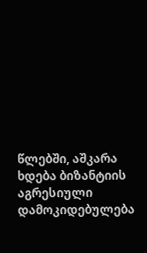წლებში, აშკარა ხდება ბიზანტიის აგრესიული დამოკიდებულება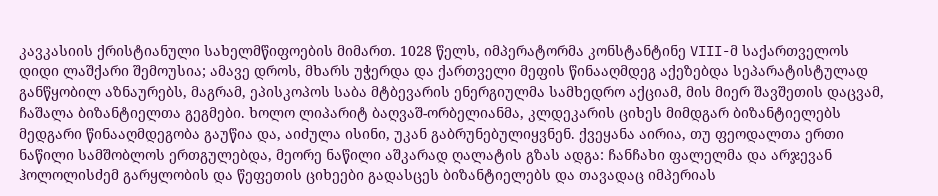კავკასიის ქრისტიანული სახელმწიფოების მიმართ. 1028 წელს, იმპერატორმა კონსტანტინე VIII-მ საქართველოს დიდი ლაშქარი შემოუსია; ამავე დროს, მხარს უჭერდა და ქართველი მეფის წინააღმდეგ აქეზებდა სეპარატისტულად განწყობილ აზნაურებს, მაგრამ, ეპისკოპოს საბა მტბევარის ენერგიულმა სამხედრო აქციამ, მის მიერ შავშეთის დაცვამ, ჩაშალა ბიზანტიელთა გეგმები. ხოლო ლიპარიტ ბაღვაშ-ორბელიანმა, კლდეკარის ციხეს მიმდგარ ბიზანტიელებს მედგარი წინააღმდეგობა გაუწია და, აიძულა ისინი, უკან გაბრუნებულიყვნენ. ქვეყანა აირია, თუ ფეოდალთა ერთი ნაწილი სამშობლოს ერთგულებდა, მეორე ნაწილი აშკარად ღალატის გზას ადგა: ჩანჩახი ფალელმა და არჯევან ჰოლოლისძემ გარყლობის და წეფეთის ციხეები გადასცეს ბიზანტიელებს და თავადაც იმპერიას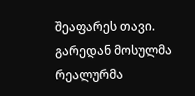შეაფარეს თავი. გარედან მოსულმა რეალურმა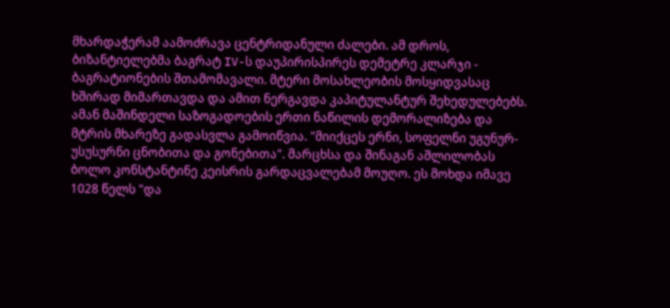მხარდაჭერამ აამოძრავა ცენტრიდანული ძალები. ამ დროს, ბიზანტიელებმა ბაგრატ IV-ს დაუპირისპირეს დემეტრე კლარჯი - ბაგრატიონების შთამომავალი. მტერი მოსახლეობის მოსყიდვასაც ხშირად მიმართავდა და ამით ნერგავდა კაპიტულანტურ შეხედულებებს. ამან მაშინდელი საზოგადოების ერთი ნაწილის დემორალიზება და მტრის მხარეზე გადასვლა გამოიწვია. "მიიქცეს ერნი, სოფელნი უგუნურ-უსუსურნი ცნობითა და გონებითა". მარცხსა და შინაგან აშლილობას ბოლო კონსტანტინე კეისრის გარდაცვალებამ მოუღო. ეს მოხდა იმავე 1028 წელს "და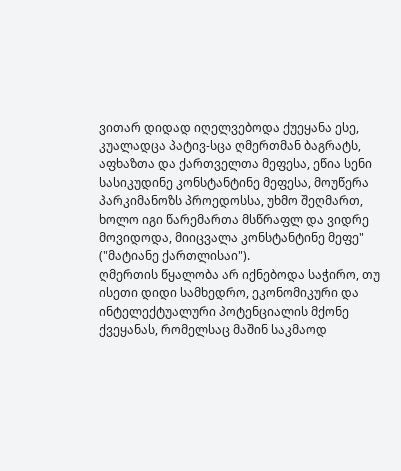ვითარ დიდად იღელვებოდა ქუეყანა ესე, კუალადცა პატივ-სცა ღმერთმან ბაგრატს, აფხაზთა და ქართველთა მეფესა, ეწია სენი სასიკუდინე კონსტანტინე მეფესა, მოუწერა პარკიმანოზს პროედოსსა, უხმო შეღმართ, ხოლო იგი წარემართა მსწრაფლ და ვიდრე მოვიდოდა, მიიცვალა კონსტანტინე მეფე" ("მატიანე ქართლისაი").
ღმერთის წყალობა არ იქნებოდა საჭირო, თუ ისეთი დიდი სამხედრო, ეკონომიკური და ინტელექტუალური პოტენციალის მქონე ქვეყანას, რომელსაც მაშინ საკმაოდ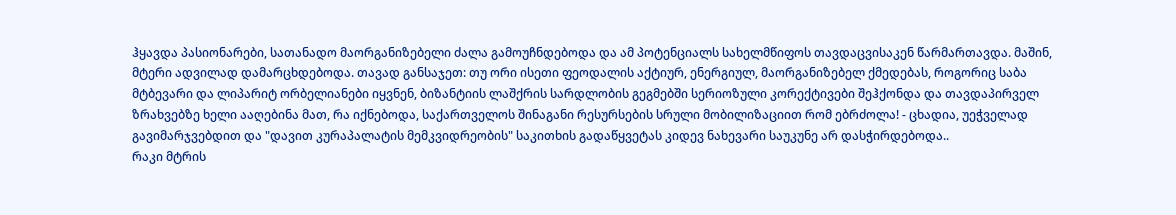ჰყავდა პასიონარები, სათანადო მაორგანიზებელი ძალა გამოუჩნდებოდა და ამ პოტენციალს სახელმწიფოს თავდაცვისაკენ წარმართავდა. მაშინ, მტერი ადვილად დამარცხდებოდა. თავად განსაჯეთ: თუ ორი ისეთი ფეოდალის აქტიურ, ენერგიულ, მაორგანიზებელ ქმედებას, როგორიც საბა მტბევარი და ლიპარიტ ორბელიანები იყვნენ, ბიზანტიის ლაშქრის სარდლობის გეგმებში სერიოზული კორექტივები შეჰქონდა და თავდაპირველ ზრახვებზე ხელი ააღებინა მათ, რა იქნებოდა, საქართველოს შინაგანი რესურსების სრული მობილიზაციით რომ ებრძოლა! - ცხადია, უეჭველად გავიმარჯვებდით და "დავით კურაპალატის მემკვიდრეობის" საკითხის გადაწყვეტას კიდევ ნახევარი საუკუნე არ დასჭირდებოდა..
რაკი მტრის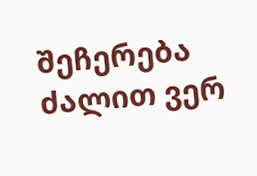შეჩერება ძალით ვერ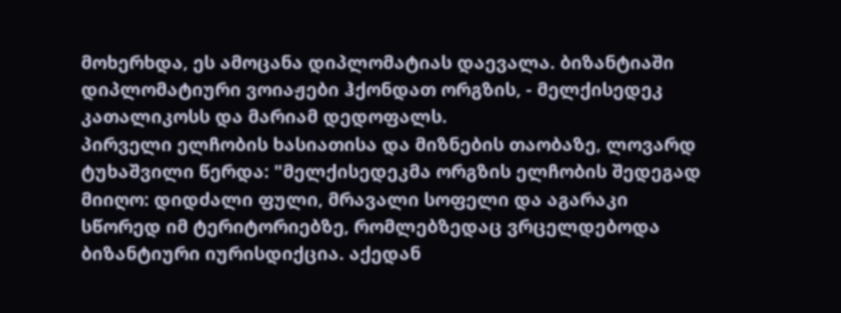მოხერხდა, ეს ამოცანა დიპლომატიას დაევალა. ბიზანტიაში დიპლომატიური ვოიაჟები ჰქონდათ ორგზის, - მელქისედეკ კათალიკოსს და მარიამ დედოფალს.
პირველი ელჩობის ხასიათისა და მიზნების თაობაზე, ლოვარდ ტუხაშვილი წერდა: "მელქისედეკმა ორგზის ელჩობის შედეგად მიიღო: დიდძალი ფული, მრავალი სოფელი და აგარაკი სწორედ იმ ტერიტორიებზე, რომლებზედაც ვრცელდებოდა ბიზანტიური იურისდიქცია. აქედან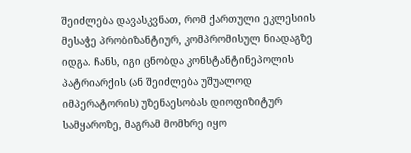შეიძლება დავასკვნათ, რომ ქართული ეკლესიის მესაჭე პრობიზანტიურ, კომპრომისულ ნიადაგზე იდგა. ჩანს, იგი ცნობდა კონსტანტინეპოლის პატრიარქის (ან შეიძლება უშუალოდ იმპერატორის) უზენაესობას დიოფიზიტურ სამყაროზე, მაგრამ მომხრე იყო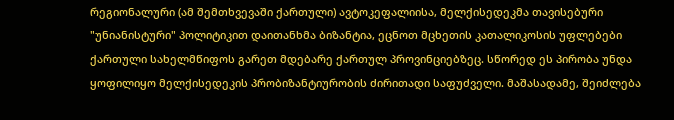რეგიონალური (ამ შემთხვევაში ქართული) ავტოკეფალიისა, მელქისედეკმა თავისებური "უნიანისტური" პოლიტიკით დაითანხმა ბიზანტია, ეცნოთ მცხეთის კათალიკოსის უფლებები ქართული სახელმწიფოს გარეთ მდებარე ქართულ პროვინციებზეც. სწორედ ეს პირობა უნდა ყოფილიყო მელქისედეკის პრობიზანტიურობის ძირითადი საფუძველი. მაშასადამე, შეიძლება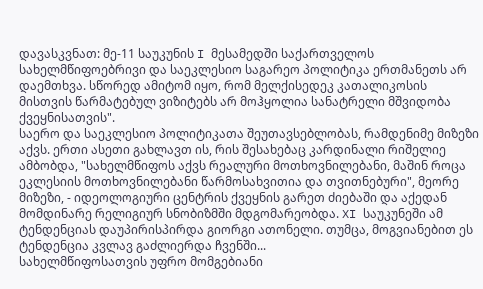დავასკვნათ: მე-11 საუკუნის I მესამედში საქართველოს სახელმწიფოებრივი და საეკლესიო საგარეო პოლიტიკა ერთმანეთს არ დაემთხვა. სწორედ ამიტომ იყო, რომ მელქისედეკ კათალიკოსის მისთვის წარმატებულ ვიზიტებს არ მოჰყოლია სანატრელი მშვიდობა ქვეყნისათვის".
საერო და საეკლესიო პოლიტიკათა შეუთავსებლობას, რამდენიმე მიზეზი აქვს. ერთი ასეთი გახლავთ ის, რის შესახებაც კარდინალი რიშელიე ამბობდა, "სახელმწიფოს აქვს რეალური მოთხოვნილებანი, მაშინ როცა ეკლესიის მოთხოვნილებანი წარმოსახვითია და თვითნებური", მეორე მიზეზი, - იდეოლოგიური ცენტრის ქვეყნის გარეთ ძიებაში და აქედან მომდინარე რელიგიურ სნობიზმში მდგომარეობდა. XI საუკუნეში ამ ტენდენციას დაუპირისპირდა გიორგი ათონელი. თუმცა, მოგვიანებით ეს ტენდენცია კვლავ გაძლიერდა ჩვენში...
სახელმწიფოსათვის უფრო მომგებიანი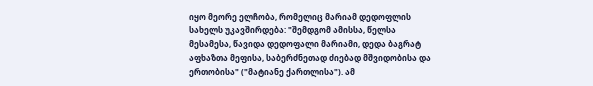იყო მეორე ელჩობა, რომელიც მარიამ დედოფლის სახელს უკავშირდება: "შემდგომ ამისსა, წელსა მესამესა, წავიდა დედოფალი მარიამი, დედა ბაგრატ აფხაზთა მეფისა, საბერძნეთად ძიებად მშვიდობისა და ერთობისა" ("მატიანე ქართლისა"). ამ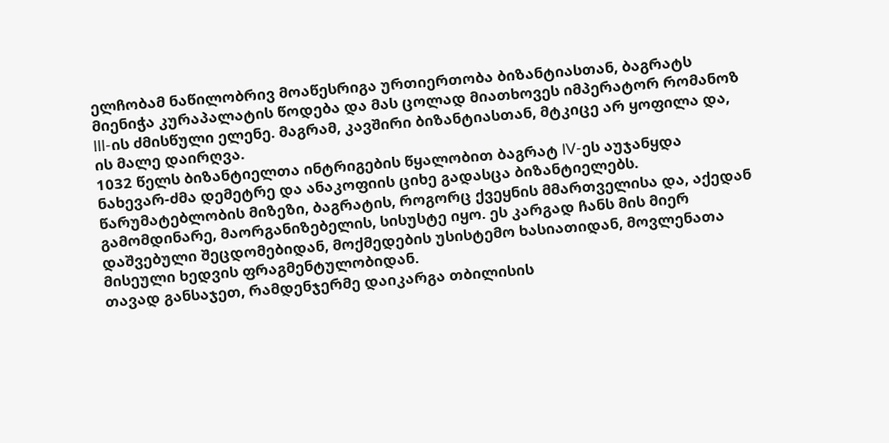ელჩობამ ნაწილობრივ მოაწესრიგა ურთიერთობა ბიზანტიასთან, ბაგრატს მიენიჭა კურაპალატის წოდება და მას ცოლად მიათხოვეს იმპერატორ რომანოზ III-ის ძმისწული ელენე. მაგრამ, კავშირი ბიზანტიასთან, მტკიცე არ ყოფილა და, ის მალე დაირღვა.
1032 წელს ბიზანტიელთა ინტრიგების წყალობით ბაგრატ IV-ეს აუჯანყდა ნახევარ-ძმა დემეტრე და ანაკოფიის ციხე გადასცა ბიზანტიელებს. წარუმატებლობის მიზეზი, ბაგრატის, როგორც ქვეყნის მმართველისა და, აქედან გამომდინარე, მაორგანიზებელის, სისუსტე იყო. ეს კარგად ჩანს მის მიერ დაშვებული შეცდომებიდან, მოქმედების უსისტემო ხასიათიდან, მოვლენათა მისეული ხედვის ფრაგმენტულობიდან.
თავად განსაჯეთ, რამდენჯერმე დაიკარგა თბილისის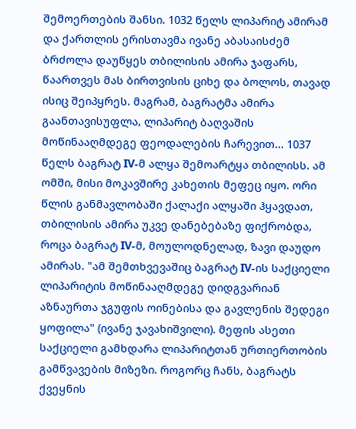შემოერთების შანსი. 1032 წელს ლიპარიტ ამირამ და ქართლის ერისთავმა ივანე აბასაისძემ ბრძოლა დაუწყეს თბილისის ამირა ჯაფარს, წაართვეს მას ბირთვისის ციხე და ბოლოს, თავად ისიც შეიპყრეს. მაგრამ, ბაგრატმა ამირა გაანთავისუფლა, ლიპარიტ ბაღვაშის მოწინააღმდეგე ფეოდალების ჩარევით... 1037 წელს ბაგრატ IV-მ ალყა შემოარტყა თბილისს. ამ ომში, მისი მოკავშირე კახეთის მეფეც იყო. ორი წლის განმავლობაში ქალაქი ალყაში ჰყავდათ, თბილისის ამირა უკვე დანებებაზე ფიქრობდა, როცა ბაგრატ IV-მ, მოულოდნელად, ზავი დაუდო ამირას. "ამ შემთხვევაშიც ბაგრატ IV-ის საქციელი ლიპარიტის მოწინააღმდეგე დიდგვარიან აზნაურთა ჯგუფის ოინებისა და გავლენის შედეგი ყოფილა" (ივანე ჯავახიშვილი). მეფის ასეთი საქციელი გამხდარა ლიპარიტთან ურთიერთობის გამწვავების მიზეზი. როგორც ჩანს, ბაგრატს ქვეყნის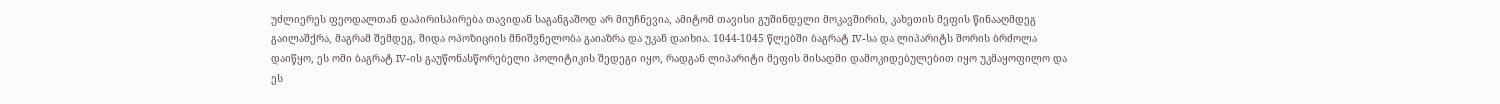უძლიერეს ფეოდალთან დაპირისპირება თავიდან საგანგაშოდ არ მიუჩნევია, ამიტომ თავისი გუშინდელი მოკავშირის, კახეთის მეფის წინააღმდეგ გაილაშქრა, მაგრამ შემდეგ, შიდა ოპოზიციის მნიშვნელობა გაიაზრა და უკან დაიხია. 1044-1045 წლებში ბაგრატ IV-სა და ლიპარიტს შორის ბრძოლა დაიწყო, ეს ომი ბაგრატ IV-ის გაუწონასწორებელი პოლიტიკის შედეგი იყო, რადგან ლიპარიტი მეფის მისადმი დამოკიდებულებით იყო უკმაყოფილო და ეს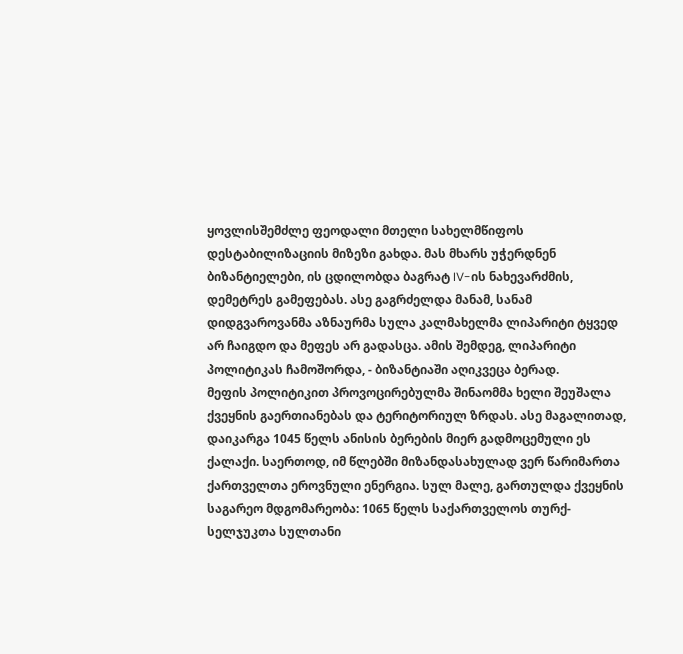ყოვლისშემძლე ფეოდალი მთელი სახელმწიფოს დესტაბილიზაციის მიზეზი გახდა. მას მხარს უჭერდნენ ბიზანტიელები, ის ცდილობდა ბაგრატ IV-ის ნახევარძმის, დემეტრეს გამეფებას. ასე გაგრძელდა მანამ, სანამ დიდგვაროვანმა აზნაურმა სულა კალმახელმა ლიპარიტი ტყვედ არ ჩაიგდო და მეფეს არ გადასცა. ამის შემდეგ, ლიპარიტი პოლიტიკას ჩამოშორდა, - ბიზანტიაში აღიკვეცა ბერად.
მეფის პოლიტიკით პროვოცირებულმა შინაომმა ხელი შეუშალა ქვეყნის გაერთიანებას და ტერიტორიულ ზრდას. ასე მაგალითად, დაიკარგა 1045 წელს ანისის ბერების მიერ გადმოცემული ეს ქალაქი. საერთოდ, იმ წლებში მიზანდასახულად ვერ წარიმართა ქართველთა ეროვნული ენერგია. სულ მალე, გართულდა ქვეყნის საგარეო მდგომარეობა: 1065 წელს საქართველოს თურქ-სელჯუკთა სულთანი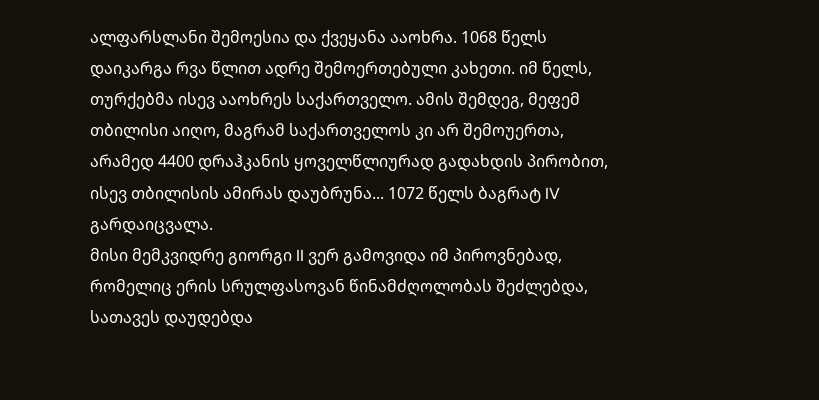ალფარსლანი შემოესია და ქვეყანა ააოხრა. 1068 წელს დაიკარგა რვა წლით ადრე შემოერთებული კახეთი. იმ წელს, თურქებმა ისევ ააოხრეს საქართველო. ამის შემდეგ, მეფემ თბილისი აიღო, მაგრამ საქართველოს კი არ შემოუერთა, არამედ 4400 დრაჰკანის ყოველწლიურად გადახდის პირობით, ისევ თბილისის ამირას დაუბრუნა... 1072 წელს ბაგრატ IV გარდაიცვალა.
მისი მემკვიდრე გიორგი II ვერ გამოვიდა იმ პიროვნებად, რომელიც ერის სრულფასოვან წინამძღოლობას შეძლებდა, სათავეს დაუდებდა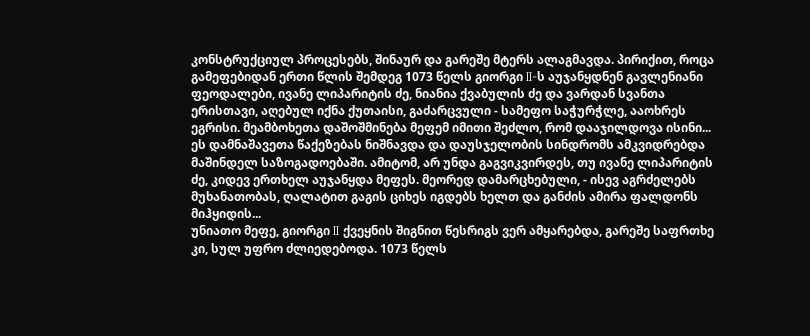კონსტრუქციულ პროცესებს, შინაურ და გარეშე მტერს ალაგმავდა. პირიქით, როცა გამეფებიდან ერთი წლის შემდეგ 1073 წელს გიორგი II-ს აუჯანყდნენ გავლენიანი ფეოდალები, ივანე ლიპარიტის ძე, ნიანია ქვაბულის ძე და ვარდან სვანთა ერისთავი, აღებულ იქნა ქუთაისი, გაძარცვული - სამეფო საჭურჭლე, ააოხრეს ეგრისი. მეამბოხეთა დაშოშმინება მეფემ იმითი შეძლო, რომ დააჯილდოვა ისინი... ეს დამნაშავეთა წაქეზებას ნიშნავდა და დაუსჯელობის სინდრომს ამკვიდრებდა მაშინდელ საზოგადოებაში. ამიტომ, არ უნდა გაგვიკვირდეს, თუ ივანე ლიპარიტის ძე, კიდევ ერთხელ აუჯანყდა მეფეს. მეორედ დამარცხებული, - ისევ აგრძელებს მუხანათობას, ღალატით გაგის ციხეს იგდებს ხელთ და განძის ამირა ფალდონს მიჰყიდის...
უნიათო მეფე, გიორგი II ქვეყნის შიგნით წესრიგს ვერ ამყარებდა, გარეშე საფრთხე კი, სულ უფრო ძლიედებოდა. 1073 წელს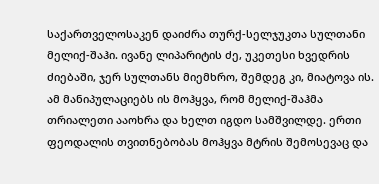საქართველოსაკენ დაიძრა თურქ-სელჯუკთა სულთანი მელიქ-შაჰი. ივანე ლიპარიტის ძე, უკეთესი ხვედრის ძიებაში, ჯერ სულთანს მიემხრო, შემდეგ კი, მიატოვა ის. ამ მანიპულაციებს ის მოჰყვა, რომ მელიქ-შაჰმა თრიალეთი ააოხრა და ხელთ იგდო სამშვილდე. ერთი ფეოდალის თვითნებობას მოჰყვა მტრის შემოსევაც და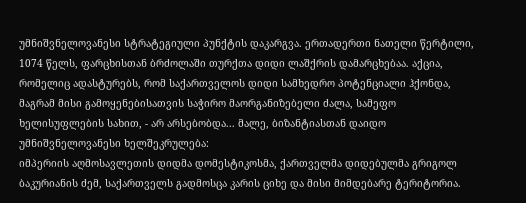უმნიშვნელოვანესი სტრატეგიული პუნქტის დაკარგვა. ერთადერთი ნათელი წერტილი, 1074 წელს, ფარცხისთან ბრძოლაში თურქთა დიდი ლაშქრის დამარცხებაა. აქცია, რომელიც ადასტურებს, რომ საქართველოს დიდი სამხედრო პოტენციალი ჰქონდა, მაგრამ მისი გამოყენებისათვის საჭირო მაორგანიზებელი ძალა, სამეფო ხელისუფლების სახით, - არ არსებობდა... მალე, ბიზანტიასთან დაიდო უმნიშვნელოვანესი ხელშეკრულება:
იმპერიის აღმოსავლეთის დიდმა დომესტიკოსმა, ქართველმა დიდებულმა გრიგოლ ბაკურიანის ძემ, საქართველს გადმოსცა კარის ციხე და მისი მიმდებარე ტერიტორია.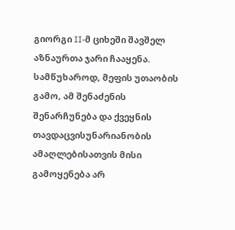გიორგი II-მ ციხეში შავშელ აზნაურთა ჯარი ჩააყენა. სამწუხაროდ, მეფის უთაობის გამო, ამ შენაძენის შენარჩუნება და ქვეყნის თავდაცვისუნარიანობის ამაღლებისათვის მისი გამოყენება არ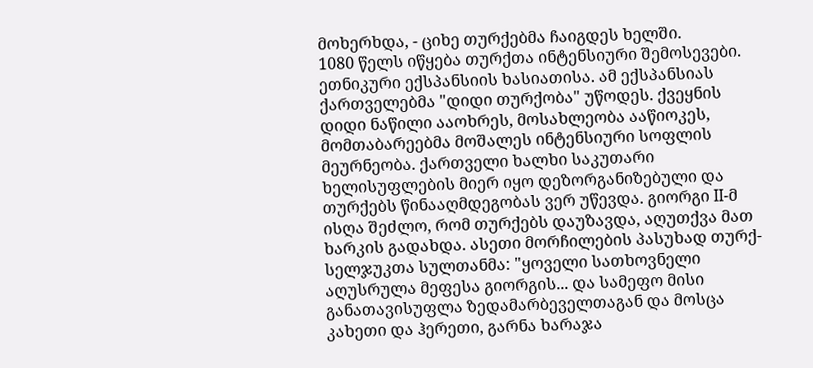მოხერხდა, - ციხე თურქებმა ჩაიგდეს ხელში.
1080 წელს იწყება თურქთა ინტენსიური შემოსევები. ეთნიკური ექსპანსიის ხასიათისა. ამ ექსპანსიას ქართველებმა "დიდი თურქობა" უწოდეს. ქვეყნის დიდი ნაწილი ააოხრეს, მოსახლეობა ააწიოკეს, მომთაბარეებმა მოშალეს ინტენსიური სოფლის მეურნეობა. ქართველი ხალხი საკუთარი ხელისუფლების მიერ იყო დეზორგანიზებული და თურქებს წინააღმდეგობას ვერ უწევდა. გიორგი II-მ ისღა შეძლო, რომ თურქებს დაუზავდა, აღუთქვა მათ ხარკის გადახდა. ასეთი მორჩილების პასუხად თურქ-სელჯუკთა სულთანმა: "ყოველი სათხოვნელი აღუსრულა მეფესა გიორგის... და სამეფო მისი განათავისუფლა ზედამარბეველთაგან და მოსცა კახეთი და ჰერეთი, გარნა ხარაჯა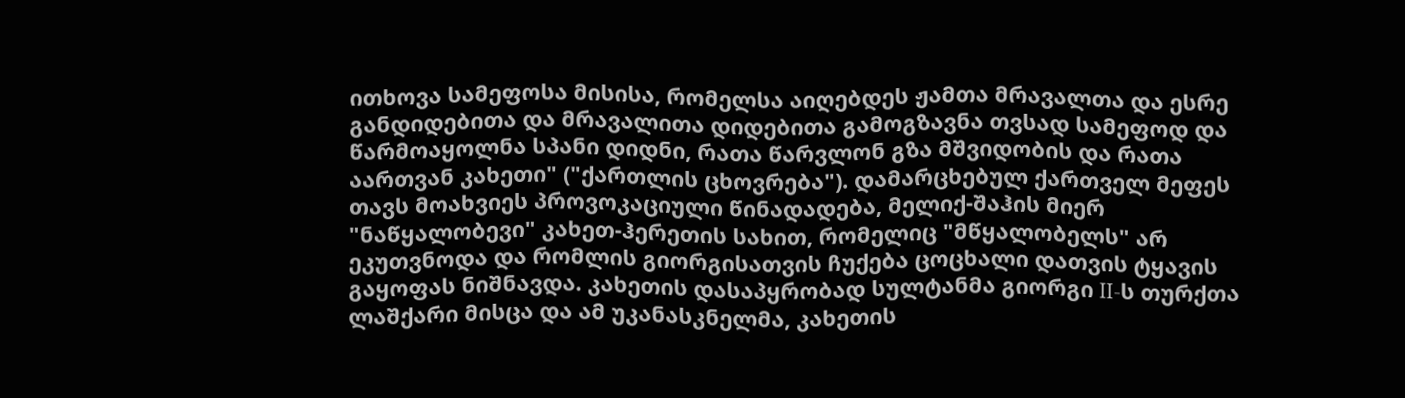ითხოვა სამეფოსა მისისა, რომელსა აიღებდეს ჟამთა მრავალთა და ესრე განდიდებითა და მრავალითა დიდებითა გამოგზავნა თვსად სამეფოდ და წარმოაყოლნა სპანი დიდნი, რათა წარვლონ გზა მშვიდობის და რათა აართვან კახეთი" ("ქართლის ცხოვრება"). დამარცხებულ ქართველ მეფეს თავს მოახვიეს პროვოკაციული წინადადება, მელიქ-შაჰის მიერ "ნაწყალობევი" კახეთ-ჰერეთის სახით, რომელიც "მწყალობელს" არ ეკუთვნოდა და რომლის გიორგისათვის ჩუქება ცოცხალი დათვის ტყავის გაყოფას ნიშნავდა. კახეთის დასაპყრობად სულტანმა გიორგი II-ს თურქთა ლაშქარი მისცა და ამ უკანასკნელმა, კახეთის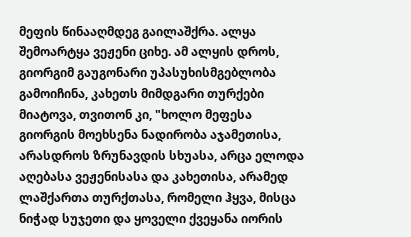მეფის წინააღმდეგ გაილაშქრა. ალყა შემოარტყა ვეჟენი ციხე. ამ ალყის დროს, გიორგიმ გაუგონარი უპასუხისმგებლობა გამოიჩინა, კახეთს მიმდგარი თურქები მიატოვა, თვითონ კი, "ხოლო მეფესა გიორგის მოეხსენა ნადირობა აჯამეთისა, არასდროს ზრუნავდის სხუასა, არცა ელოდა აღებასა ვეჟენისასა და კახეთისა, არამედ ლაშქართა თურქთასა, რომელი ჰყვა, მისცა ნიჭად სუჯეთი და ყოველი ქვეყანა იორის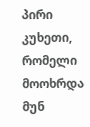პირი კუხეთი, რომელი მოოხრდა მუნ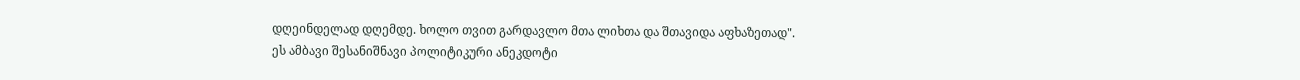დღეინდელად დღემდე. ხოლო თვით გარდავლო მთა ლიხთა და შთავიდა აფხაზეთად".
ეს ამბავი შესანიშნავი პოლიტიკური ანეკდოტი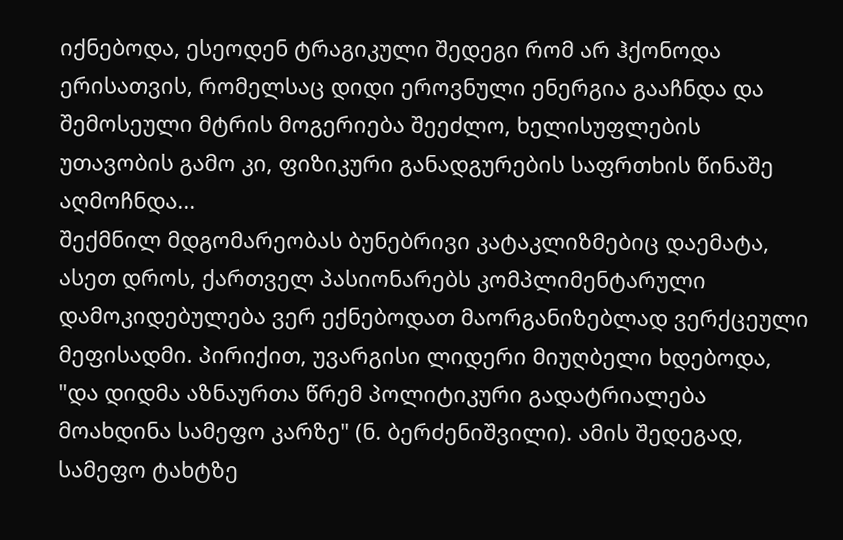იქნებოდა, ესეოდენ ტრაგიკული შედეგი რომ არ ჰქონოდა ერისათვის, რომელსაც დიდი ეროვნული ენერგია გააჩნდა და შემოსეული მტრის მოგერიება შეეძლო, ხელისუფლების უთავობის გამო კი, ფიზიკური განადგურების საფრთხის წინაშე აღმოჩნდა...
შექმნილ მდგომარეობას ბუნებრივი კატაკლიზმებიც დაემატა, ასეთ დროს, ქართველ პასიონარებს კომპლიმენტარული დამოკიდებულება ვერ ექნებოდათ მაორგანიზებლად ვერქცეული მეფისადმი. პირიქით, უვარგისი ლიდერი მიუღბელი ხდებოდა, "და დიდმა აზნაურთა წრემ პოლიტიკური გადატრიალება მოახდინა სამეფო კარზე" (ნ. ბერძენიშვილი). ამის შედეგად, სამეფო ტახტზე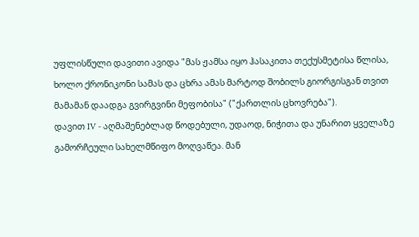უფლისწული დავითი ავიდა "მას ჟამსა იყო ჰასაკითა თექუსმეტისა წლისა, ხოლო ქრონიკონი სამას და ცხრა ამას მარტოდ შობილს გიორგისგან თვით მამამან დაადგა გვირგვინი მეფობისა" ("ქართლის ცხოვრება").
დავით IV - აღმაშენებლად წოდებული, უდაოდ, ნიჭითა და უნარით ყველაზე გამორჩეული სახელმწიფო მოღვაწეა. მან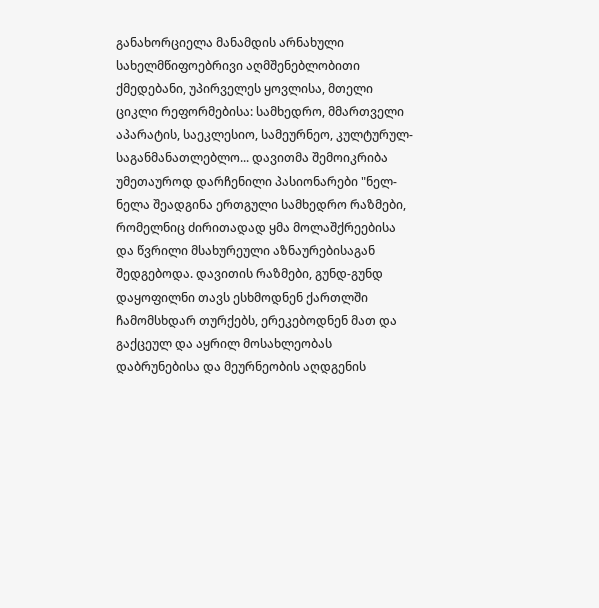განახორციელა მანამდის არნახული სახელმწიფოებრივი აღმშენებლობითი ქმედებანი, უპირველეს ყოვლისა, მთელი ციკლი რეფორმებისა: სამხედრო, მმართველი აპარატის, საეკლესიო, სამეურნეო, კულტურულ-საგანმანათლებლო... დავითმა შემოიკრიბა უმეთაუროდ დარჩენილი პასიონარები "ნელ-ნელა შეადგინა ერთგული სამხედრო რაზმები, რომელნიც ძირითადად ყმა მოლაშქრეებისა და წვრილი მსახურეული აზნაურებისაგან შედგებოდა. დავითის რაზმები, გუნდ-გუნდ დაყოფილნი თავს ესხმოდნენ ქართლში ჩამომსხდარ თურქებს, ერეკებოდნენ მათ და გაქცეულ და აყრილ მოსახლეობას დაბრუნებისა და მეურნეობის აღდგენის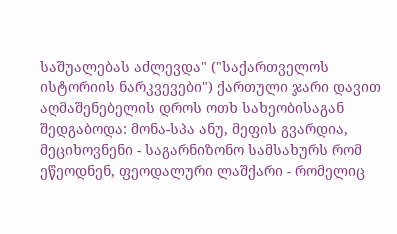საშუალებას აძლევდა" ("საქართველოს ისტორიის ნარკვევები") ქართული ჯარი დავით აღმაშენებელის დროს ოთხ სახეობისაგან შედგაბოდა: მონა-სპა ანუ, მეფის გვარდია, მეციხოვნენი - საგარნიზონო სამსახურს რომ ეწეოდნენ, ფეოდალური ლაშქარი - რომელიც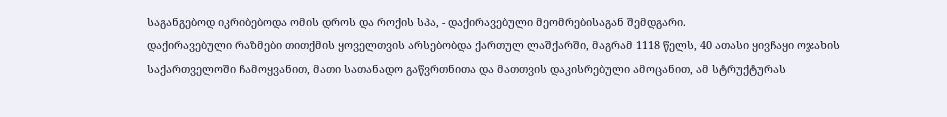საგანგებოდ იკრიბებოდა ომის დროს და როქის სპა, - დაქირავებული მეომრებისაგან შემდგარი.
დაქირავებული რაზმები თითქმის ყოველთვის არსებობდა ქართულ ლაშქარში, მაგრამ 1118 წელს, 40 ათასი ყივჩაყი ოჯახის საქართველოში ჩამოყვანით, მათი სათანადო გაწვრთნითა და მათთვის დაკისრებული ამოცანით, ამ სტრუქტურას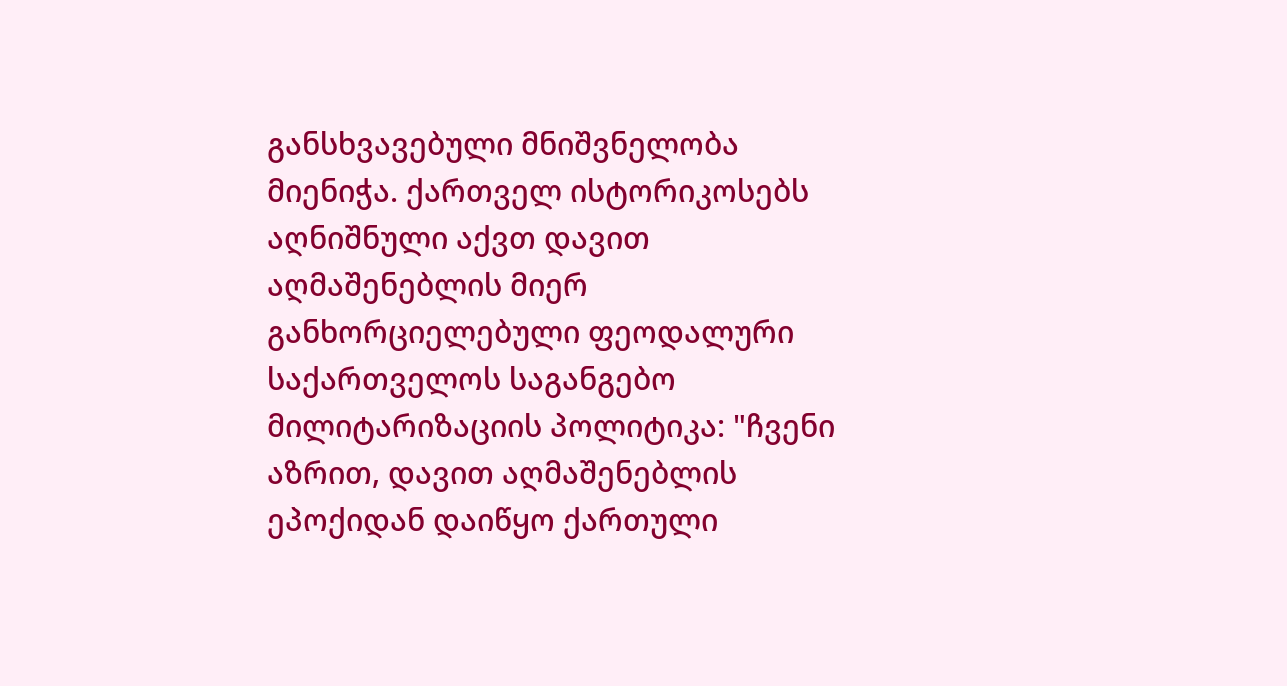განსხვავებული მნიშვნელობა მიენიჭა. ქართველ ისტორიკოსებს აღნიშნული აქვთ დავით აღმაშენებლის მიერ განხორციელებული ფეოდალური საქართველოს საგანგებო მილიტარიზაციის პოლიტიკა: "ჩვენი აზრით, დავით აღმაშენებლის ეპოქიდან დაიწყო ქართული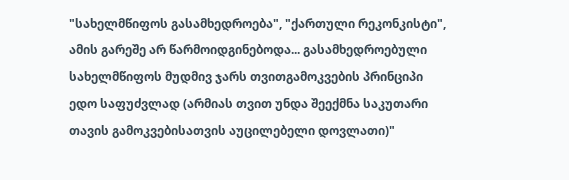"სახელმწიფოს გასამხედროება", "ქართული რეკონკისტი", ამის გარეშე არ წარმოიდგინებოდა... გასამხედროებული სახელმწიფოს მუდმივ ჯარს თვითგამოკვების პრინციპი ედო საფუძვლად (არმიას თვით უნდა შეექმნა საკუთარი თავის გამოკვებისათვის აუცილებელი დოვლათი)"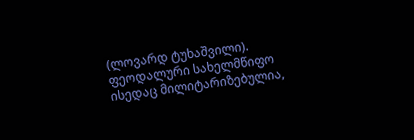(ლოვარდ ტუხაშვილი). ფეოდალური სახელმწიფო ისედაც მილიტარიზებულია,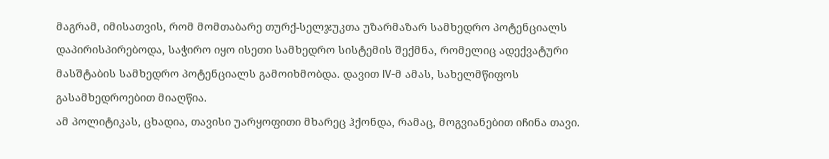მაგრამ, იმისათვის, რომ მომთაბარე თურქ-სელჯუკთა უზარმაზარ სამხედრო პოტენციალს დაპირისპირებოდა, საჭირო იყო ისეთი სამხედრო სისტემის შექმნა, რომელიც ადექვატური მასშტაბის სამხედრო პოტენციალს გამოიხმობდა. დავით IV-მ ამას, სახელმწიფოს გასამხედროებით მიაღწია.
ამ პოლიტიკას, ცხადია, თავისი უარყოფითი მხარეც ჰქონდა, რამაც, მოგვიანებით იჩინა თავი.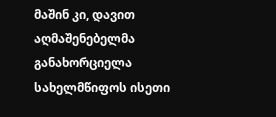მაშინ კი, დავით აღმაშენებელმა განახორციელა სახელმწიფოს ისეთი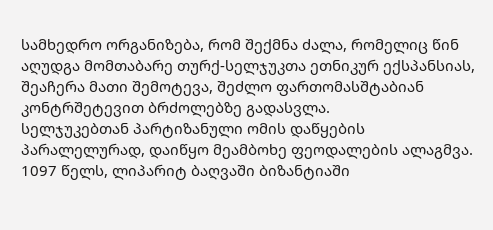სამხედრო ორგანიზება, რომ შექმნა ძალა, რომელიც წინ აღუდგა მომთაბარე თურქ-სელჯუკთა ეთნიკურ ექსპანსიას, შეაჩერა მათი შემოტევა, შეძლო ფართომასშტაბიან კონტრშეტევით ბრძოლებზე გადასვლა.
სელჯუკებთან პარტიზანული ომის დაწყების პარალელურად, დაიწყო მეამბოხე ფეოდალების ალაგმვა. 1097 წელს, ლიპარიტ ბაღვაში ბიზანტიაში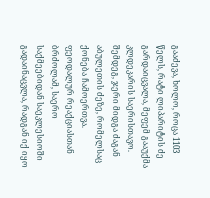გააძევა, ხოლო, როცა 1103 წელს, რატი ლიპარიტის ძე გარდაიცვალა, მეფემ გააუქმა კლდეკარის საერისთავო. შემდეგ, ჯერი მიდგა ძაგან აბულეთის ძეზე, რომელსაც ქონება ჩამოერთვა. ფეოდალურ რეაქციასთან ბრძოლამ, საერო საქმეებიდან საეკლესიოში გადაინაცვლა, რადგან იქ იყო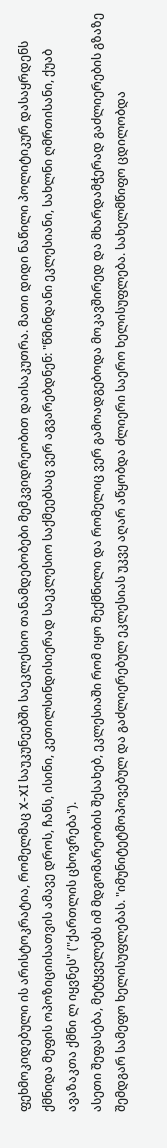ფეხმოკიდებული ის არისტოკრატია, რომელმაც X-XI საუკუნეებში საეკლესიო თანამდებობები მემკვიდრეობით დაისაკუთრა. მათი დიდი ნაწილი პოლიტიკურ დასაყრდენს ქმნიდა მეფის ოპოზიციისათვის ამავე დროს, ჩანს, ისინი, კეთილსინდისიერად საეკლესიო საქმეებსაც ვერ აგვარებდნენ: "წმინდანი ეკლესიანი, სახლნი ღმრთისანი, ქუაბ ავაზაკთა ქმნი ლ იყვნეს" ("ქართლის ცხოვრება").
ასეთი შეფასება, მეტყველებს იმ მდგომარეობის შესახებ, ეკლესიაში რომ იყო შექმნილი და რომელიც ვერ გამოადგებოდა მოკავშირედ და მხარდამჭერად გაძლიერების გზაზე შემდგარ სამეფო ხელისუფლებას. "იმუნიტეტმოპოვებულ და გაძლიერებულ ეკლესიას უკვე აღარ აწყობდა ძლიერი საერო ხელისუფლება. სახელმწიფო ცდილობდა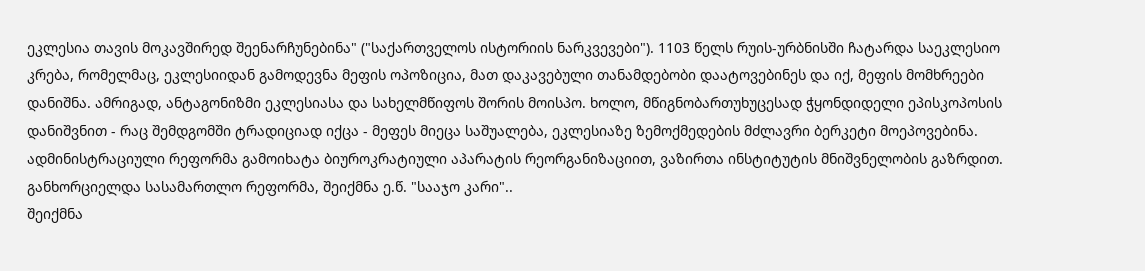ეკლესია თავის მოკავშირედ შეენარჩუნებინა" ("საქართველოს ისტორიის ნარკვევები"). 1103 წელს რუის-ურბნისში ჩატარდა საეკლესიო კრება, რომელმაც, ეკლესიიდან გამოდევნა მეფის ოპოზიცია, მათ დაკავებული თანამდებობი დაატოვებინეს და იქ, მეფის მომხრეები დანიშნა. ამრიგად, ანტაგონიზმი ეკლესიასა და სახელმწიფოს შორის მოისპო. ხოლო, მწიგნობართუხუცესად ჭყონდიდელი ეპისკოპოსის დანიშვნით - რაც შემდგომში ტრადიციად იქცა - მეფეს მიეცა საშუალება, ეკლესიაზე ზემოქმედების მძლავრი ბერკეტი მოეპოვებინა.
ადმინისტრაციული რეფორმა გამოიხატა ბიუროკრატიული აპარატის რეორგანიზაციით, ვაზირთა ინსტიტუტის მნიშვნელობის გაზრდით.
განხორციელდა სასამართლო რეფორმა, შეიქმნა ე.წ. "სააჯო კარი"..
შეიქმნა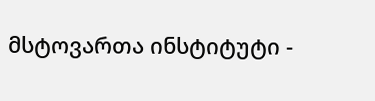მსტოვართა ინსტიტუტი -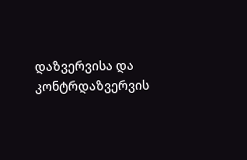დაზვერვისა და კონტრდაზვერვის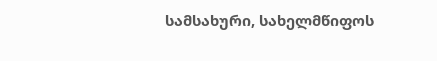სამსახური, სახელმწიფოს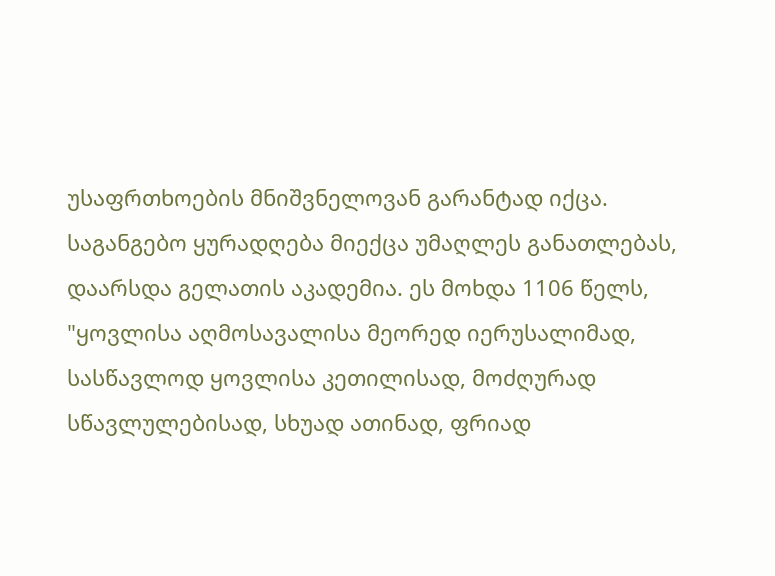უსაფრთხოების მნიშვნელოვან გარანტად იქცა.
საგანგებო ყურადღება მიექცა უმაღლეს განათლებას, დაარსდა გელათის აკადემია. ეს მოხდა 1106 წელს, "ყოვლისა აღმოსავალისა მეორედ იერუსალიმად, სასწავლოდ ყოვლისა კეთილისად, მოძღურად სწავლულებისად, სხუად ათინად, ფრიად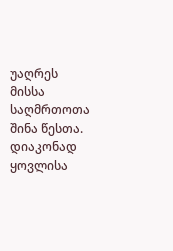უაღრეს მისსა საღმრთოთა შინა წესთა. დიაკონად ყოვლისა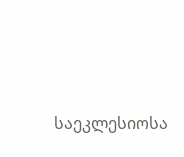საეკლესიოსა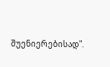შუენიერებისად".